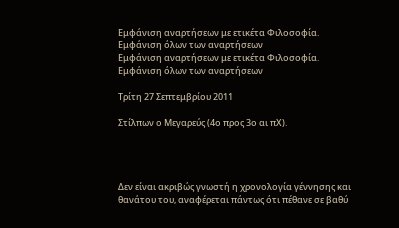Εμφάνιση αναρτήσεων με ετικέτα Φιλοσοφία. Εμφάνιση όλων των αναρτήσεων
Εμφάνιση αναρτήσεων με ετικέτα Φιλοσοφία. Εμφάνιση όλων των αναρτήσεων

Τρίτη 27 Σεπτεμβρίου 2011

Στίλπων ο Μεγαρεύς (4ο προς 3ο αι πΧ).




Δεν είναι ακριβώς γνωστή η χρονολογία γέννησης και θανάτου του, αναφέρεται πάντως ότι πέθανε σε βαθύ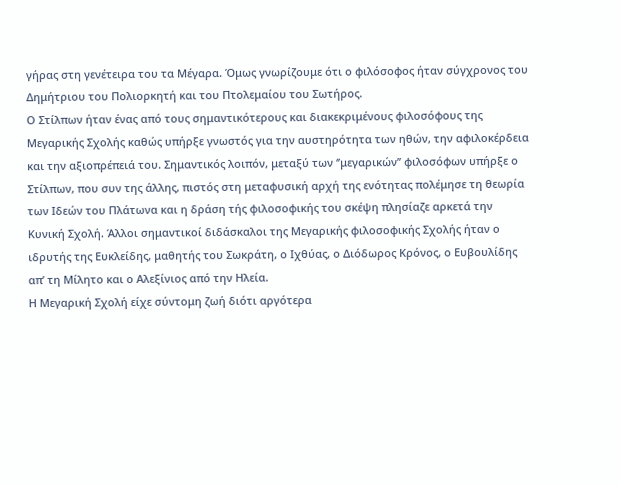γήρας στη γενέτειρα του τα Μέγαρα. Όμως γνωρίζουμε ότι ο φιλόσοφος ήταν σύγχρονος του Δημήτριου του Πολιορκητή και του Πτολεμαίου του Σωτήρος.
Ο Στίλπων ήταν ένας από τους σημαντικότερους και διακεκριμένους φιλοσόφους της Μεγαρικής Σχολής καθώς υπήρξε γνωστός για την αυστηρότητα των ηθών, την αφιλοκέρδεια και την αξιοπρέπειά του. Σημαντικός λοιπόν, μεταξύ των ‘’μεγαρικών’’ φιλοσόφων υπήρξε ο Στίλπων, που συν της άλλης, πιστός στη μεταφυσική αρχή της ενότητας πολέμησε τη θεωρία των Ιδεών του Πλάτωνα και η δράση τής φιλοσοφικής του σκέψη πλησίαζε αρκετά την Κυνική Σχολή. Άλλοι σημαντικοί διδάσκαλοι της Μεγαρικής φιλοσοφικής Σχολής ήταν ο ιδρυτής της Ευκλείδης, μαθητής του Σωκράτη, ο Ιχθύας, ο Διόδωρος Κρόνος, ο Ευβουλίδης απ’ τη Μίλητο και ο Αλεξίνιος από την Ηλεία.
Η Μεγαρική Σχολή είχε σύντομη ζωή διότι αργότερα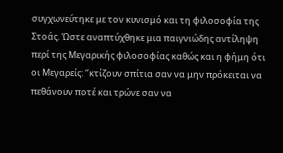συγχωνεύτηκε με τον κυνισμό και τη φιλοσοφία της Στοάς. Ώστε αναπτύχθηκε μια παιγνιώδης αντίληψη περί της Μεγαρικής φιλοσοφίας καθώς και η φήμη ότι οι Μεγαρείς: ‘’κτίζουν σπίτια σαν να μην πρόκειται να πεθάνουν ποτέ και τρώνε σαν να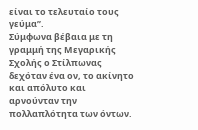είναι το τελευταίο τους γεύμα’’.
Σύμφωνα βέβαια με τη γραμμή της Μεγαρικής Σχολής ο Στίλπωνας δεχόταν ένα ον, το ακίνητο και απόλυτο και αρνούνταν την πολλαπλότητα των όντων.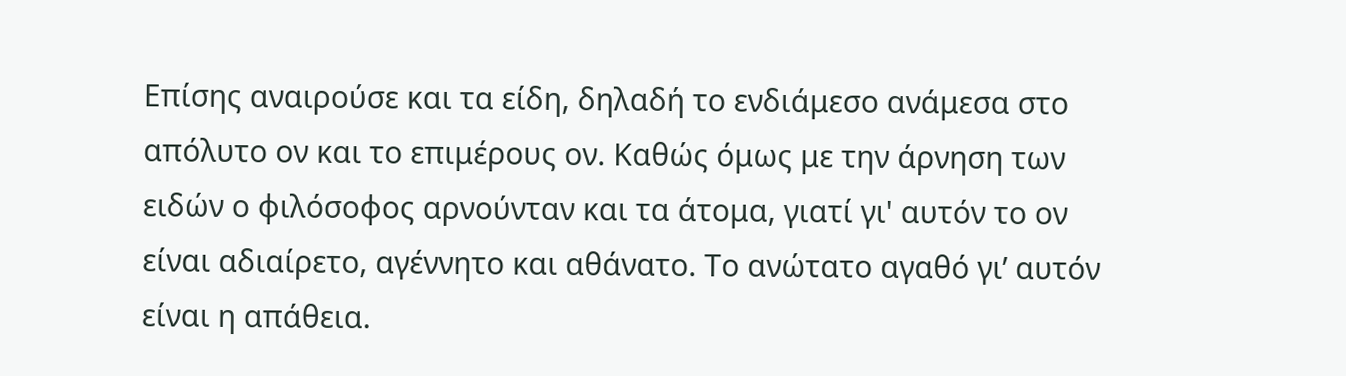Επίσης αναιρούσε και τα είδη, δηλαδή το ενδιάμεσο ανάμεσα στο απόλυτο ον και το επιμέρους ον. Καθώς όμως με την άρνηση των ειδών ο φιλόσοφος αρνούνταν και τα άτομα, γιατί γι' αυτόν το ον είναι αδιαίρετο, αγέννητο και αθάνατο. Το ανώτατο αγαθό γι’ αυτόν είναι η απάθεια.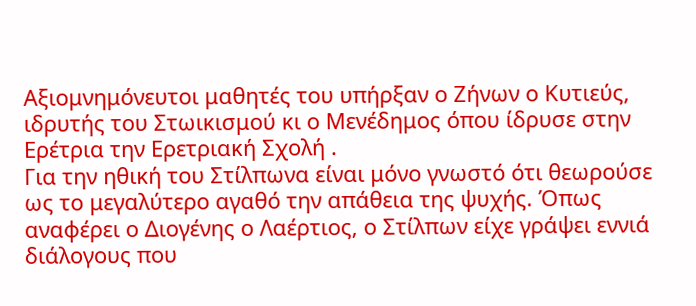Αξιομνημόνευτοι μαθητές του υπήρξαν ο Ζήνων ο Κυτιεύς, ιδρυτής του Στωικισμού κι ο Μενέδημος όπου ίδρυσε στην Ερέτρια την Ερετριακή Σχολή .
Για την ηθική του Στίλπωνα είναι μόνο γνωστό ότι θεωρούσε ως το μεγαλύτερο αγαθό την απάθεια της ψυχής. Όπως αναφέρει ο Διογένης ο Λαέρτιος, ο Στίλπων είχε γράψει εννιά διάλογους που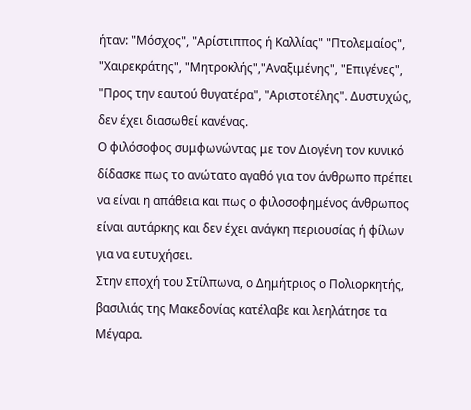ήταν: "Μόσχος", "Αρίστιππος ή Καλλίας" "Πτολεμαίος", "Χαιρεκράτης", "Μητροκλής","Αναξιμένης", "Επιγένες", "Προς την εαυτού θυγατέρα", "Αριστοτέλης". Δυστυχώς, δεν έχει διασωθεί κανένας.
Ο φιλόσοφος συμφωνώντας με τον Διογένη τον κυνικό δίδασκε πως το ανώτατο αγαθό για τον άνθρωπο πρέπει να είναι η απάθεια και πως ο φιλοσοφημένος άνθρωπος είναι αυτάρκης και δεν έχει ανάγκη περιουσίας ή φίλων για να ευτυχήσει.
Στην εποχή του Στίλπωνα, ο Δημήτριος ο Πολιορκητής, βασιλιάς της Μακεδονίας κατέλαβε και λεηλάτησε τα Μέγαρα.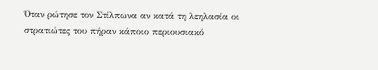Όταν ρώτησε τον Στίλπωνα αν κατά τη λεηλασία οι στρατιώτες του πήραν κάποιο περιουσιακό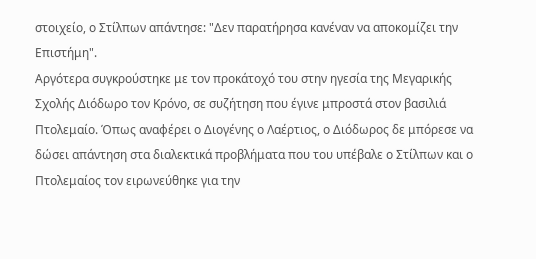στοιχείο, ο Στίλπων απάντησε: "Δεν παρατήρησα κανέναν να αποκομίζει την Επιστήμη".
Αργότερα συγκρούστηκε με τον προκάτοχό του στην ηγεσία της Μεγαρικής Σχολής Διόδωρο τον Κρόνο, σε συζήτηση που έγινε μπροστά στον βασιλιά Πτολεμαίο. Όπως αναφέρει ο Διογένης ο Λαέρτιος, ο Διόδωρος δε μπόρεσε να δώσει απάντηση στα διαλεκτικά προβλήματα που του υπέβαλε ο Στίλπων και ο Πτολεμαίος τον ειρωνεύθηκε για την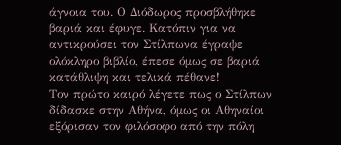άγνοια του. Ο Διόδωρος προσβλήθηκε βαριά και έφυγε. Κατόπιν για να αντικρούσει τον Στίλπωνα έγραψε ολόκληρο βιβλίο, έπεσε όμως σε βαριά κατάθλιψη και τελικά πέθανε!
Τον πρώτο καιρό λέγετε πως ο Στίλπων δίδασκε στην Αθήνα, όμως οι Αθηναίοι εξόρισαν τον φιλόσοφο από την πόλη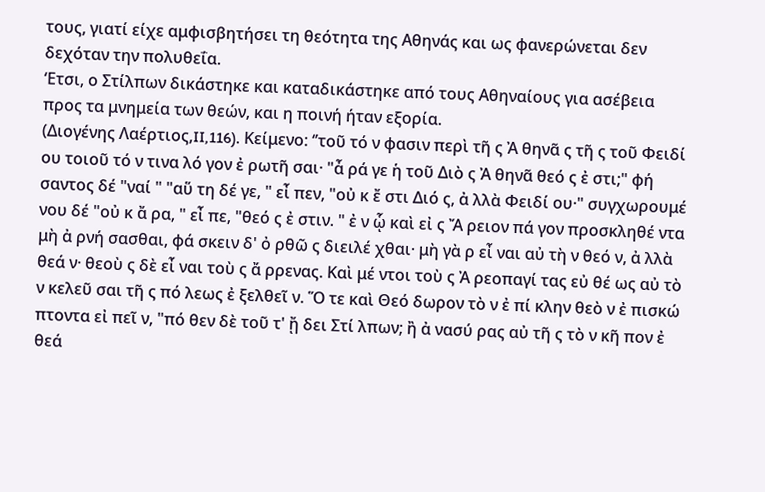τους, γιατί είχε αμφισβητήσει τη θεότητα της Αθηνάς και ως φανερώνεται δεν δεχόταν την πολυθεΐα.
‘Ετσι, ο Στίλπων δικάστηκε και καταδικάστηκε από τους Αθηναίους για ασέβεια προς τα μνημεία των θεών, και η ποινή ήταν εξορία.
(Διογένης Λαέρτιος,II,116). Κείμενο: ‘’τοῦ τό ν φασιν περὶ τῆ ς Ἀ θηνᾶ ς τῆ ς τοῦ Φειδί ου τοιοῦ τό ν τινα λό γον ἐ ρωτῆ σαι· "ἆ ρά γε ἡ τοῦ Διὸ ς Ἀ θηνᾶ θεό ς ἐ στι;" φή σαντος δέ "ναί " "αὕ τη δέ γε, " εἶ πεν, "οὐ κ ἔ στι Διό ς, ἀ λλὰ Φειδί ου·" συγχωρουμέ νου δέ "οὐ κ ἄ ρα, " εἶ πε, "θεό ς ἐ στιν. " ἐ ν ᾧ καὶ εἰ ς Ἄ ρειον πά γον προσκληθέ ντα μὴ ἀ ρνή σασθαι, φά σκειν δ' ὀ ρθῶ ς διειλέ χθαι· μὴ γὰ ρ εἶ ναι αὐ τὴ ν θεό ν, ἀ λλὰ θεά ν· θεοὺ ς δὲ εἶ ναι τοὺ ς ἄ ρρενας. Καὶ μέ ντοι τοὺ ς Ἀ ρεοπαγί τας εὐ θέ ως αὐ τὸ ν κελεῦ σαι τῆ ς πό λεως ἐ ξελθεῖ ν. Ὅ τε καὶ Θεό δωρον τὸ ν ἐ πί κλην θεὸ ν ἐ πισκώ πτοντα εἰ πεῖ ν, "πό θεν δὲ τοῦ τ' ᾔ δει Στί λπων; ἢ ἀ νασύ ρας αὐ τῆ ς τὸ ν κῆ πον ἐ θεά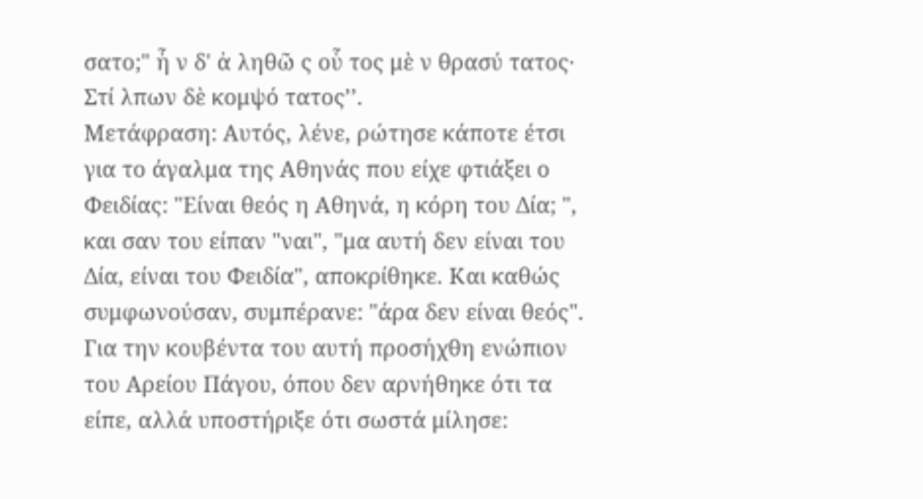σατο;" ἦ ν δ' ἀ ληθῶ ς οὗ τος μὲ ν θρασύ τατος· Στί λπων δὲ κομψό τατος’’.
Μετάφραση: Αυτός, λένε, ρώτησε κάποτε έτσι για το άγαλμα της Αθηνάς που είχε φτιάξει ο Φειδίας: "Είναι θεός η Αθηνά, η κόρη του Δία; ", και σαν του είπαν "ναι", "μα αυτή δεν είναι του Δία, είναι του Φειδία", αποκρίθηκε. Και καθώς συμφωνούσαν, συμπέρανε: "άρα δεν είναι θεός". Για την κουβέντα του αυτή προσήχθη ενώπιον του Αρείου Πάγου, όπου δεν αρνήθηκε ότι τα είπε, αλλά υποστήριξε ότι σωστά μίλησε: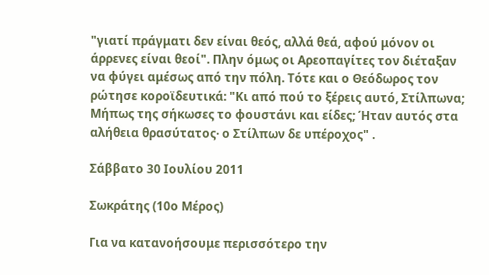"γιατί πράγματι δεν είναι θεός, αλλά θεά, αφού μόνον οι άρρενες είναι θεοί". Πλην όμως οι Αρεοπαγίτες τον διέταξαν να φύγει αμέσως από την πόλη. Τότε και ο Θεόδωρος τον ρώτησε κοροϊδευτικά: "Κι από πού το ξέρεις αυτό, Στίλπωνα; Μήπως της σήκωσες το φουστάνι και είδες; Ήταν αυτός στα αλήθεια θρασύτατος· ο Στίλπων δε υπέροχος" .

Σάββατο 30 Ιουλίου 2011

Σωκράτης (10ο Μέρος)

Για να κατανοήσουμε περισσότερο την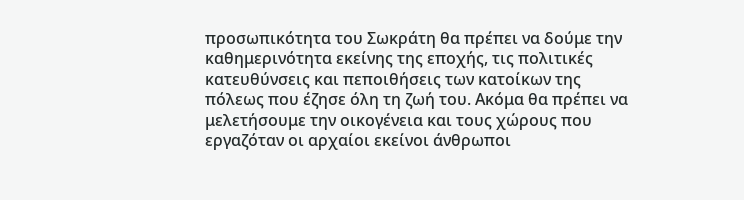προσωπικότητα του Σωκράτη θα πρέπει να δούμε την καθημερινότητα εκείνης της εποχής, τις πολιτικές κατευθύνσεις και πεποιθήσεις των κατοίκων της πόλεως που έζησε όλη τη ζωή του. Ακόμα θα πρέπει να μελετήσουμε την οικογένεια και τους χώρους που εργαζόταν οι αρχαίοι εκείνοι άνθρωποι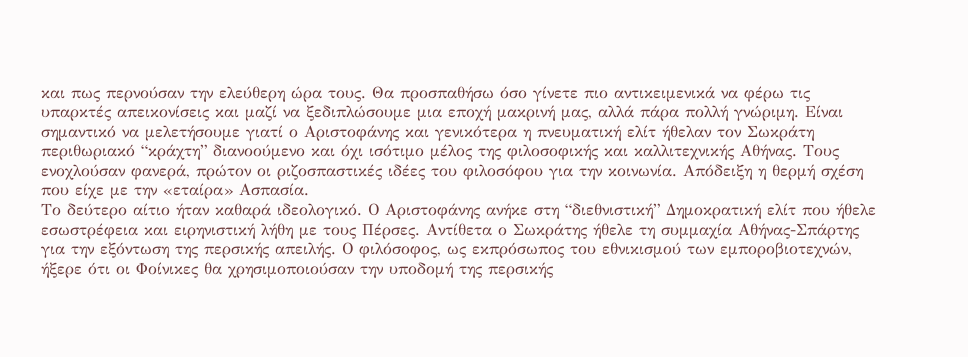και πως περνούσαν την ελεύθερη ώρα τους. Θα προσπαθήσω όσο γίνετε πιο αντικειμενικά να φέρω τις υπαρκτές απεικονίσεις και μαζί να ξεδιπλώσουμε μια εποχή μακρινή μας, αλλά πάρα πολλή γνώριμη. Είναι σημαντικό να μελετήσουμε γιατί ο Αριστοφάνης και γενικότερα η πνευματική ελίτ ήθελαν τον Σωκράτη περιθωριακό “κράχτη” διανοούμενο και όχι ισότιμο μέλος της φιλοσοφικής και καλλιτεχνικής Αθήνας. Τους ενοχλούσαν φανερά, πρώτον οι ριζοσπαστικές ιδέες του φιλοσόφου για την κοινωνία. Απόδειξη η θερμή σχέση που είχε με την «εταίρα» Ασπασία.
Το δεύτερο αίτιο ήταν καθαρά ιδεολογικό. Ο Αριστοφάνης ανήκε στη “διεθνιστική” Δημοκρατική ελίτ που ήθελε εσωστρέφεια και ειρηνιστική λήθη με τους Πέρσες. Αντίθετα ο Σωκράτης ήθελε τη συμμαχία Αθήνας-Σπάρτης για την εξόντωση της περσικής απειλής. Ο φιλόσοφος, ως εκπρόσωπος του εθνικισμού των εμποροβιοτεχνών, ήξερε ότι οι Φοίνικες θα χρησιμοποιούσαν την υποδομή της περσικής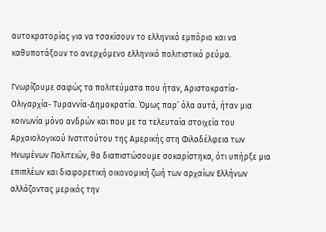αυτοκρατορίας για να τσακίσουν το ελληνικό εμπόριο και να καθυποτάξουν το ανερχόμενο ελληνικό πολιτιστικό ρεύμα.

Γνωρίζουμε σαφώς τα πολιτεύματα που ήταν, Αριστοκρατία-Ολιγαρχία- Τυραννία-Δημοκρατία. Όμως παρ’ όλα αυτά, ήταν μια κοινωνία μόνο ανδρών και που με τα τελευταία στοιχεία του Αρχαιολογικού Ινστιτούτου της Αμερικής στη Φιλαδέλφεια των Ηνωμένων Πολιτειών, θα διαπιστώσουμε σοκαρίστηκα, ότι υπήρξε μια επιπλέων και διαφορετική οικονομική ζωή των αρχαίων Ελλήνων αλλάζοντας μερικός την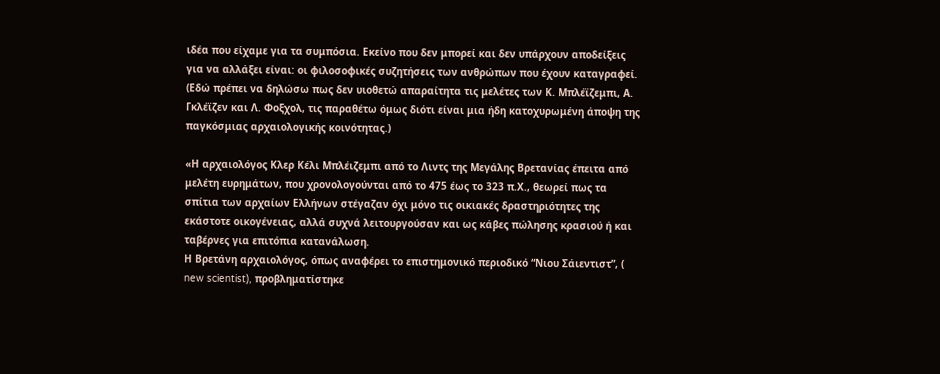ιδέα που είχαμε για τα συμπόσια. Εκείνο που δεν μπορεί και δεν υπάρχουν αποδείξεις για να αλλάξει είναι: οι φιλοσοφικές συζητήσεις των ανθρώπων που έχουν καταγραφεί. (Εδώ πρέπει να δηλώσω πως δεν υιοθετώ απαραίτητα τις μελέτες των Κ. Μπλέϊζεμπι, Α. Γκλέϊζεν και Λ. Φοξχολ, τις παραθέτω όμως διότι είναι μια ήδη κατοχυρωμένη άποψη της παγκόσμιας αρχαιολογικής κοινότητας.)

«Η αρχαιολόγος Κλερ Κέλι Μπλέιζεμπι από το Λιντς της Μεγάλης Βρετανίας έπειτα από μελέτη ευρημάτων, που χρονολογούνται από το 475 έως το 323 π.Χ., θεωρεί πως τα σπίτια των αρχαίων Ελλήνων στέγαζαν όχι μόνο τις οικιακές δραστηριότητες της εκάστοτε οικογένειας, αλλά συχνά λειτουργούσαν και ως κάβες πώλησης κρασιού ή και ταβέρνες για επιτόπια κατανάλωση.
Η Βρετάνη αρχαιολόγος, όπως αναφέρει το επιστημονικό περιοδικό “Νιου Σάιεντιστ”, (
new scientist), προβληματίστηκε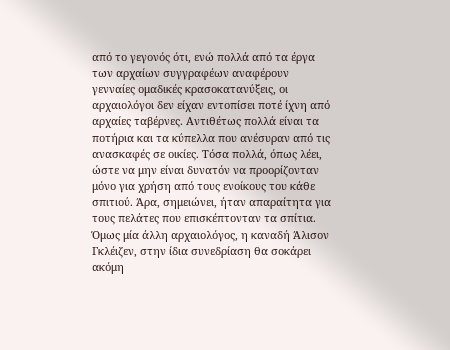από το γεγονός ότι, ενώ πολλά από τα έργα των αρχαίων συγγραφέων αναφέρουν γενναίες ομαδικές κρασοκατανύξεις, οι αρχαιολόγοι δεν είχαν εντοπίσει ποτέ ίχνη από αρχαίες ταβέρνες. Αντιθέτως πολλά είναι τα ποτήρια και τα κύπελλα που ανέσυραν από τις ανασκαφές σε οικίες. Τόσα πολλά, όπως λέει, ώστε να μην είναι δυνατόν να προορίζονταν μόνο για χρήση από τους ενοίκους του κάθε σπιτιού. Άρα, σημειώνει, ήταν απαραίτητα για τους πελάτες που επισκέπτονταν τα σπίτια. Όμως μία άλλη αρχαιολόγος, η καναδή Άλισον Γκλέιζεν, στην ίδια συνεδρίαση θα σοκάρει ακόμη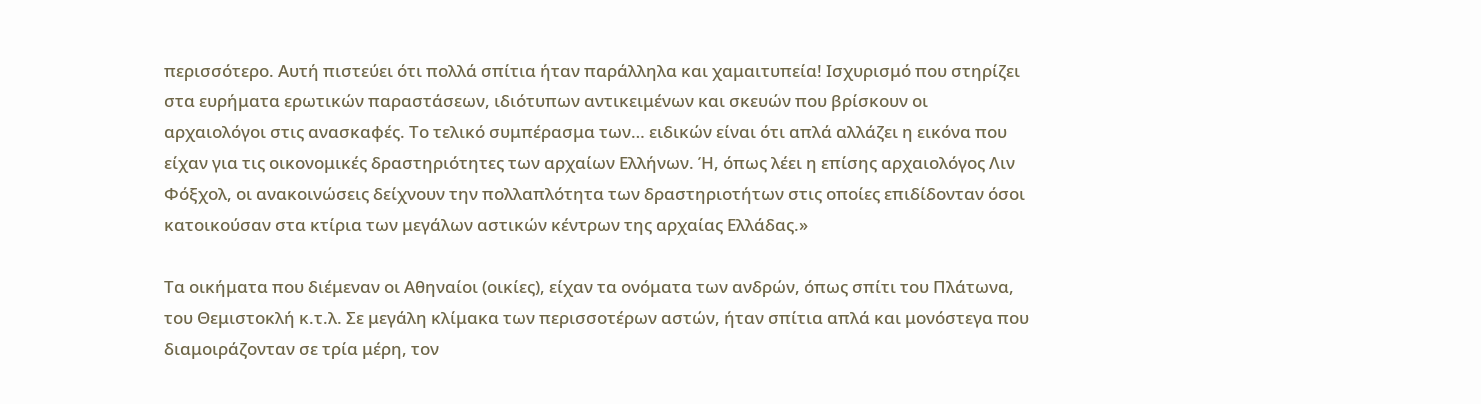περισσότερο. Αυτή πιστεύει ότι πολλά σπίτια ήταν παράλληλα και χαμαιτυπεία! Ισχυρισμό που στηρίζει στα ευρήματα ερωτικών παραστάσεων, ιδιότυπων αντικειμένων και σκευών που βρίσκουν οι αρχαιολόγοι στις ανασκαφές. Το τελικό συμπέρασμα των… ειδικών είναι ότι απλά αλλάζει η εικόνα που είχαν για τις οικονομικές δραστηριότητες των αρχαίων Ελλήνων. Ή, όπως λέει η επίσης αρχαιολόγος Λιν Φόξχολ, οι ανακοινώσεις δείχνουν την πολλαπλότητα των δραστηριοτήτων στις οποίες επιδίδονταν όσοι κατοικούσαν στα κτίρια των μεγάλων αστικών κέντρων της αρχαίας Ελλάδας.»

Τα οικήματα που διέμεναν οι Αθηναίοι (οικίες), είχαν τα ονόματα των ανδρών, όπως σπίτι του Πλάτωνα, του Θεμιστοκλή κ.τ.λ. Σε μεγάλη κλίμακα των περισσοτέρων αστών, ήταν σπίτια απλά και μονόστεγα που διαμοιράζονταν σε τρία μέρη, τον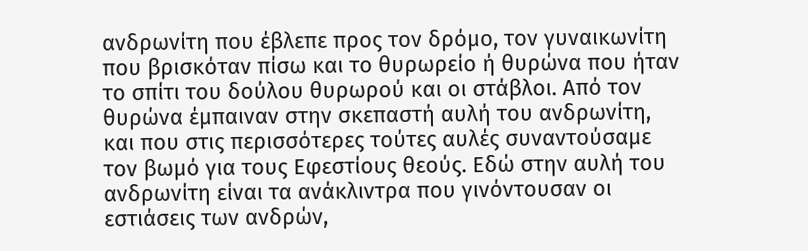ανδρωνίτη που έβλεπε προς τον δρόμο, τον γυναικωνίτη που βρισκόταν πίσω και το θυρωρείο ή θυρώνα που ήταν το σπίτι του δούλου θυρωρού και οι στάβλοι. Από τον θυρώνα έμπαιναν στην σκεπαστή αυλή του ανδρωνίτη, και που στις περισσότερες τούτες αυλές συναντούσαμε τον βωμό για τους Εφεστίους θεούς. Εδώ στην αυλή του ανδρωνίτη είναι τα ανάκλιντρα που γινόντουσαν οι εστιάσεις των ανδρών,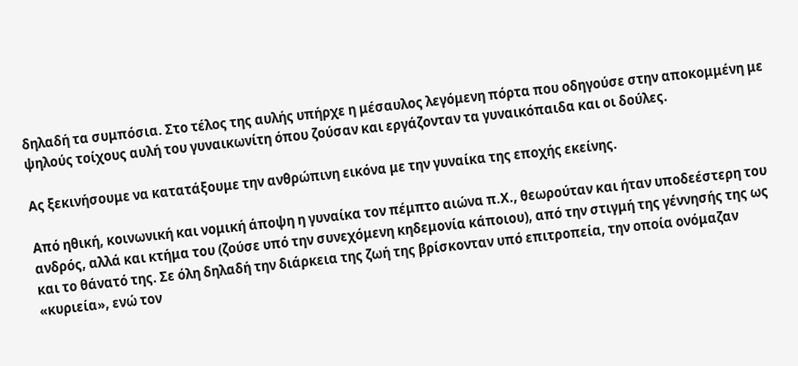δηλαδή τα συμπόσια. Στο τέλος της αυλής υπήρχε η μέσαυλος λεγόμενη πόρτα που οδηγούσε στην αποκομμένη με ψηλούς τοίχους αυλή του γυναικωνίτη όπου ζούσαν και εργάζονταν τα γυναικόπαιδα και οι δούλες.

Ας ξεκινήσουμε να κατατάξουμε την ανθρώπινη εικόνα με την γυναίκα της εποχής εκείνης.

Από ηθική, κοινωνική και νομική άποψη η γυναίκα τον πέμπτο αιώνα π.Χ., θεωρούταν και ήταν υποδεέστερη του ανδρός, αλλά και κτήμα του (ζούσε υπό την συνεχόμενη κηδεμονία κάποιου), από την στιγμή της γέννησής της ως και το θάνατό της. Σε όλη δηλαδή την διάρκεια της ζωή της βρίσκονταν υπό επιτροπεία, την οποία ονόμαζαν «κυριεία», ενώ τον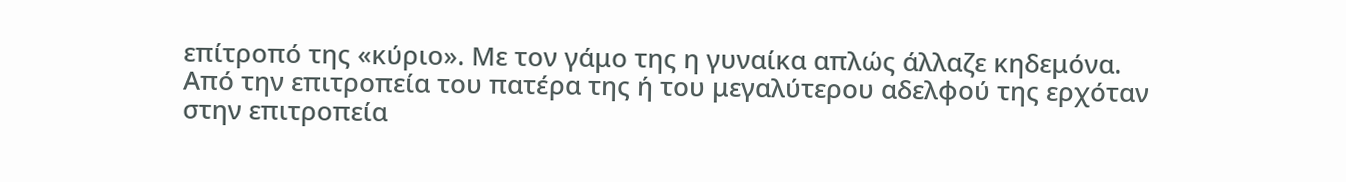επίτροπό της «κύριο». Με τον γάμο της η γυναίκα απλώς άλλαζε κηδεμόνα. Από την επιτροπεία του πατέρα της ή του μεγαλύτερου αδελφού της ερχόταν στην επιτροπεία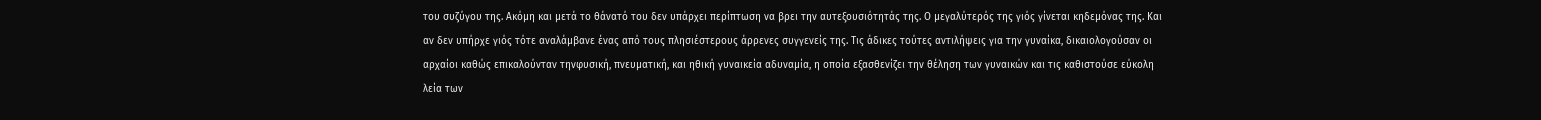του συζύγου της. Ακόμη και μετά το θάνατό του δεν υπάρχει περίπτωση να βρει την αυτεξουσιότητάς της. Ο μεγαλύτερός της γιός γίνεται κηδεμόνας της. Και αν δεν υπήρχε γιός τότε αναλάμβανε ένας από τους πλησιέστερους άρρενες συγγενείς της. Τις άδικες τούτες αντιλήψεις για την γυναίκα, δικαιολογούσαν οι αρχαίοι καθώς επικαλούνταν τηνφυσική, πνευματική, και ηθική γυναικεία αδυναμία, η οποία εξασθενίζει την θέληση των γυναικών και τις καθιστούσε εύκολη λεία των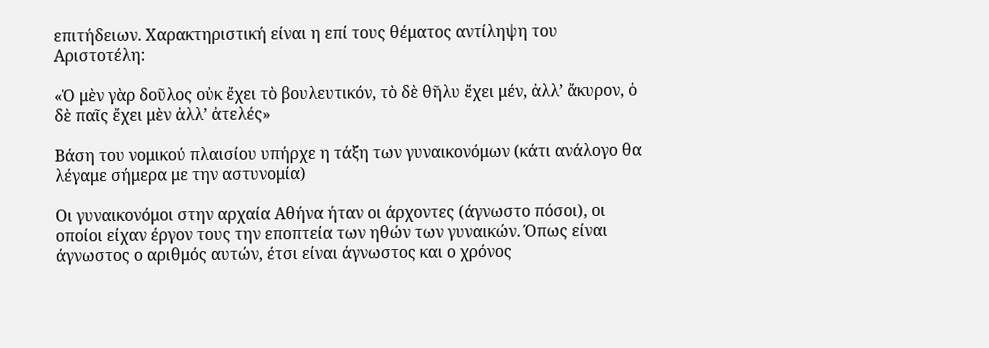επιτήδειων. Χαρακτηριστική είναι η επί τους θέματος αντίληψη του Αριστοτέλη:

«Ὁ μὲν γὰρ δοῦλος οὐκ ἔχει τὸ βουλευτικόν, τὸ δὲ θῆλυ ἔχει μέν, ἀλλ’ ἄκυρον, ὁ δὲ παῖς ἔχει μὲν ἀλλ’ ἀτελές»

Βάση του νομικού πλαισίου υπήρχε η τάξη των γυναικονόμων (κάτι ανάλογο θα λέγαμε σήμερα με την αστυνομία)

Οι γυναικονόμοι στην αρχαία Αθήνα ήταν οι άρχοντες (άγνωστο πόσοι), οι οποίοι είχαν έργον τους την εποπτεία των ηθών των γυναικών. Όπως είναι άγνωστος ο αριθμός αυτών, έτσι είναι άγνωστος και ο χρόνος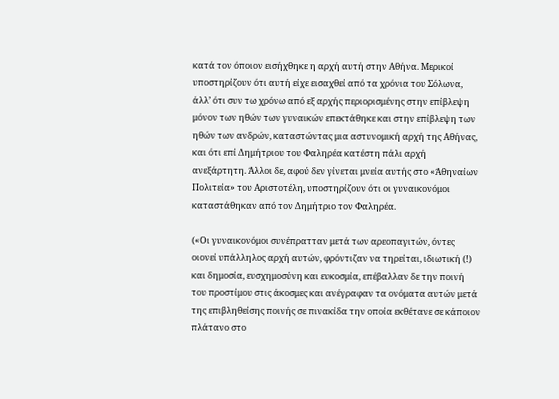κατά τον όποιον εισήχθηκε η αρχή αυτή στην Αθήνα. Μερικοί υποστηρίζουν ότι αυτή είχε εισαχθεί από τα χρόνια του Σόλωνα, άλλ’ ότι συν τω χρόνω από εξ αρχής περιορισμένης στην επίβλεψη μόνον των ηθών των γυναικών επεκτάθηκε και στην επίβλεψη των ηθών των ανδρών, καταστώντας μια αστυνομική αρχή της Αθήνας, και ότι επί Δημήτριου του Φαληρέα κατέστη πάλι αρχή ανεξάρτητη. Άλλοι δε, αφού δεν γίνεται μνεία αυτής στο «Άθηναίων Πολιτεία» του Αριστοτέλη, υποστηρίζουν ότι οι γυναικονόμοι καταστάθηκαν από τον Δημήτριο τον Φαληρέα.

(«Οι γυναικονόμοι συνέπρατταν μετά των αρεοπαγιτών, όντες οιονεί υπάλληλος αρχή αυτών, φρόντιζαν να τηρείται, ιδιωτική (!) και δημοσία, ευσχημοσύνη και ευκοσμία, επέβαλλαν δε την ποινή του προστίμου στις άκοσμες και ανέγραφαν τα ονόματα αυτών μετά της επιβληθείσης ποινής σε πινακίδα την οποία εκθέτανε σε κάποιον πλάτανο στο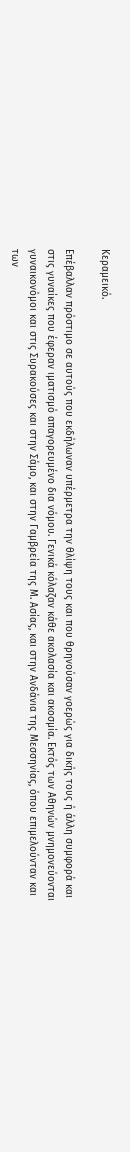Κεραμεικό.

Επέβαλλαν πρόστιμο σε αυτούς που εκδήλωναν υπέρμετρα την θλίψη τους και που θρηνούσαν γοερώς για δικής τους ή άλλη συμφορά και στις γυναίκες που έφεραν ιματισμό απαγορευμένο δια νόμου. Γενικά κόλαζαν κάθε ακολασία και ακοσμία. Εκτός των Αθηνών μνημονεύονται γυναικονόμοι και στις Συρακούσες και στην Σάμο, και στην Γαμβρεία της Μ. Ασίας, και στην Ανδάνια της Μεσσηνίας, όπου επιμελούνταν και των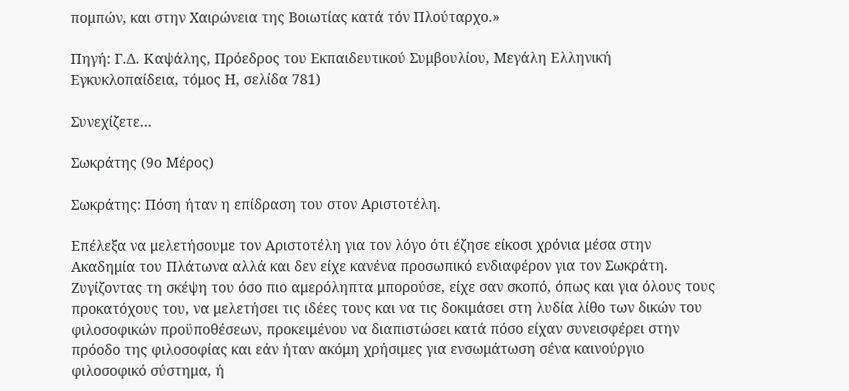πομπών, και στην Χαιρώνεια της Βοιωτίας κατά τόν Πλούταρχο.»

Πηγή: Γ.Δ. Καψάλης, Πρόεδρος του Εκπαιδευτικού Συμβουλίου, Μεγάλη Ελληνική Εγκυκλοπαίδεια, τόμος Η, σελίδα 781)

Συνεχίζετε…

Σωκράτης (9ο Μέρος)

Σωκράτης: Πόση ήταν η επίδραση του στον Αριστοτέλη.

Επέλεξα να μελετήσουμε τον Αριστοτέλη για τον λόγο ότι έζησε είκοσι χρόνια μέσα στην Ακαδημία του Πλάτωνα αλλά και δεν είχε κανένα προσωπικό ενδιαφέρον για τον Σωκράτη. Ζυγίζοντας τη σκέψη του όσο πιο αμερόληπτα μπορούσε, είχε σαν σκοπό, όπως και για όλους τους προκατόχους του, να μελετήσει τις ιδέες τους και να τις δοκιμάσει στη λυδία λίθο των δικών του φιλοσοφικών προϋποθέσεων, προκειμένου να διαπιστώσει κατά πόσο είχαν συνεισφέρει στην πρόοδο της φιλοσοφίας και εάν ήταν ακόμη χρήσιμες για ενσωμάτωση σένα καινούργιο φιλοσοφικό σύστημα, ή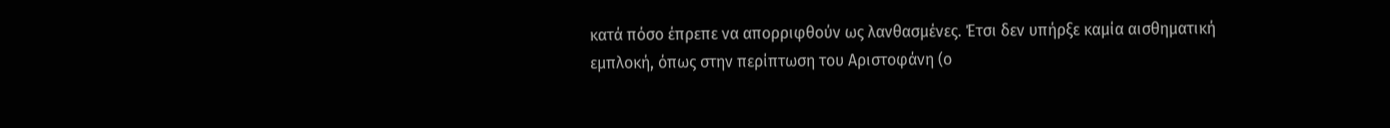κατά πόσο έπρεπε να απορριφθούν ως λανθασμένες. Έτσι δεν υπήρξε καμία αισθηματική εμπλοκή, όπως στην περίπτωση του Αριστοφάνη (ο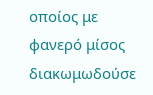οποίος με φανερό μίσος διακωμωδούσε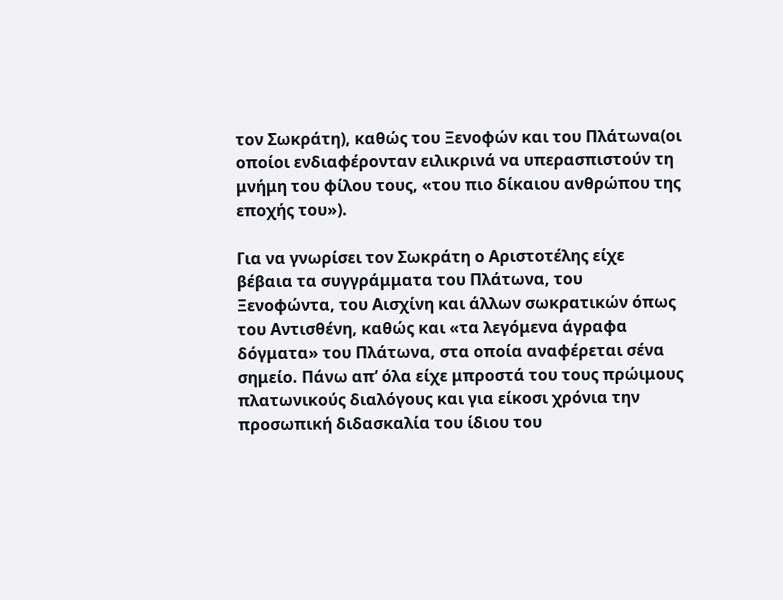τον Σωκράτη), καθώς του Ξενοφών και του Πλάτωνα(οι οποίοι ενδιαφέρονταν ειλικρινά να υπερασπιστούν τη μνήμη του φίλου τους, «του πιο δίκαιου ανθρώπου της εποχής του»).

Για να γνωρίσει τον Σωκράτη ο Αριστοτέλης είχε βέβαια τα συγγράμματα του Πλάτωνα, του Ξενοφώντα, του Αισχίνη και άλλων σωκρατικών όπως του Αντισθένη, καθώς και «τα λεγόμενα άγραφα δόγματα» του Πλάτωνα, στα οποία αναφέρεται σένα σημείο. Πάνω απ’ όλα είχε μπροστά του τους πρώιμους πλατωνικούς διαλόγους και για είκοσι χρόνια την προσωπική διδασκαλία του ίδιου του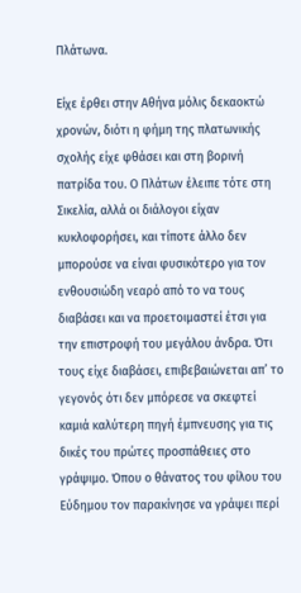Πλάτωνα.

Είχε έρθει στην Αθήνα μόλις δεκαοκτώ χρονών, διότι η φήμη της πλατωνικής σχολής είχε φθάσει και στη βορινή πατρίδα του. Ο Πλάτων έλειπε τότε στη Σικελία, αλλά οι διάλογοι είχαν κυκλοφορήσει, και τίποτε άλλο δεν μπορούσε να είναι φυσικότερο για τον ενθουσιώδη νεαρό από το να τους διαβάσει και να προετοιμαστεί έτσι για την επιστροφή του μεγάλου άνδρα. Ότι τους είχε διαβάσει, επιβεβαιώνεται απ’ το γεγονός ότι δεν μπόρεσε να σκεφτεί καμιά καλύτερη πηγή έμπνευσης για τις δικές του πρώτες προσπάθειες στο γράψιμο. Όπου ο θάνατος του φίλου του Εύδημου τον παρακίνησε να γράψει περί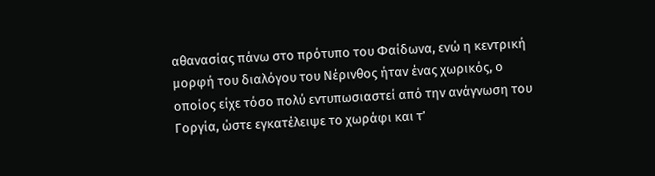αθανασίας πάνω στο πρότυπο του Φαίδωνα, ενώ η κεντρική μορφή του διαλόγου του Νέρινθος ήταν ένας χωρικός, ο οποίος είχε τόσο πολύ εντυπωσιαστεί από την ανάγνωση του Γοργία, ώστε εγκατέλειψε το χωράφι και τ’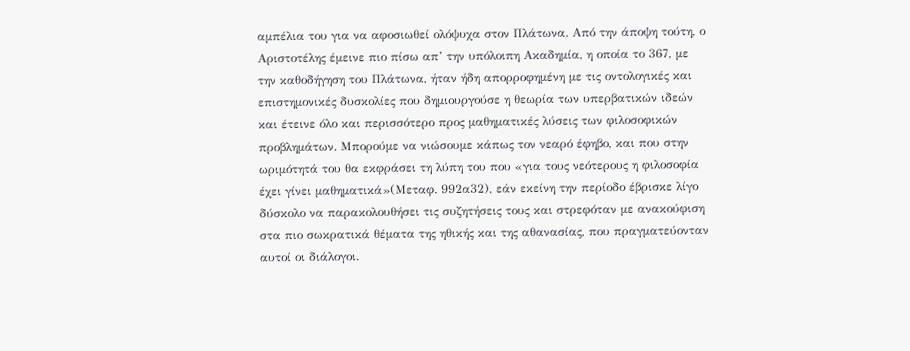αμπέλια του για να αφοσιωθεί ολόψυχα στον Πλάτωνα. Από την άποψη τούτη, ο Αριστοτέλης έμεινε πιο πίσω απ’ την υπόλοιπη Ακαδημία, η οποία το 367, με την καθοδήγηση του Πλάτωνα, ήταν ήδη απορροφημένη με τις οντολογικές και επιστημονικές δυσκολίες που δημιουργούσε η θεωρία των υπερβατικών ιδεών και έτεινε όλο και περισσότερο προς μαθηματικές λύσεις των φιλοσοφικών προβλημάτων. Μπορούμε να νιώσουμε κάπως τον νεαρό έφηβο, και που στην ωριμότητά του θα εκφράσει τη λύπη του που «για τους νεότερους η φιλοσοφία έχει γίνει μαθηματικά»(Μεταφ. 992α32), εάν εκείνη την περίοδο έβρισκε λίγο δύσκολο να παρακολουθήσει τις συζητήσεις τους και στρεφόταν με ανακούφιση στα πιο σωκρατικά θέματα της ηθικής και της αθανασίας, που πραγματεύονταν αυτοί οι διάλογοι.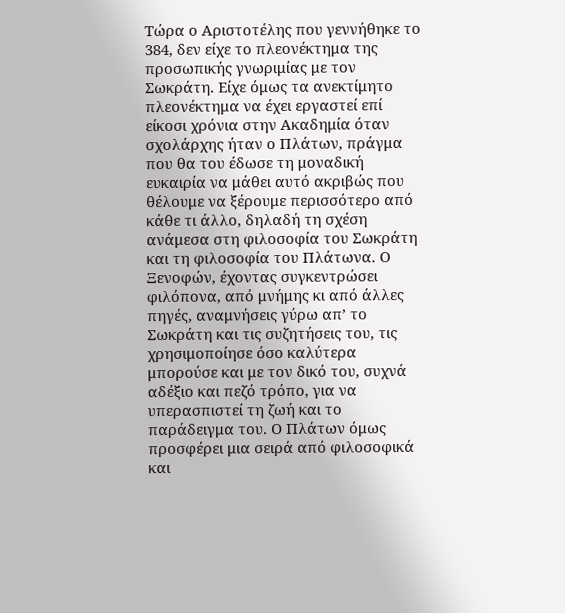Τώρα ο Αριστοτέλης που γεννήθηκε το 384, δεν είχε το πλεονέκτημα της προσωπικής γνωριμίας με τον Σωκράτη. Είχε όμως τα ανεκτίμητο πλεονέκτημα να έχει εργαστεί επί είκοσι χρόνια στην Ακαδημία όταν σχολάρχης ήταν ο Πλάτων, πράγμα που θα του έδωσε τη μοναδική ευκαιρία να μάθει αυτό ακριβώς που θέλουμε να ξέρουμε περισσότερο από κάθε τι άλλο, δηλαδή τη σχέση ανάμεσα στη φιλοσοφία του Σωκράτη και τη φιλοσοφία του Πλάτωνα. Ο Ξενοφών, έχοντας συγκεντρώσει φιλόπονα, από μνήμης κι από άλλες πηγές, αναμνήσεις γύρω απ’ το Σωκράτη και τις συζητήσεις του, τις χρησιμοποίησε όσο καλύτερα μπορούσε και με τον δικό του, συχνά αδέξιο και πεζό τρόπο, για να υπερασπιστεί τη ζωή και το παράδειγμα του. Ο Πλάτων όμως προσφέρει μια σειρά από φιλοσοφικά και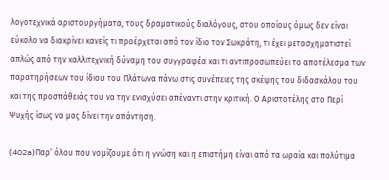λογοτεχνικά αριστουργήματα, τους δραματικούς διαλόγους, στου οποίους όμως δεν είναι εύκολο να διακρίνει κανείς τι προέρχεται από τον ίδιο τον Σωκράτη, τι έχει μετασχηματιστεί απλώς από την καλλιτεχνική δύναμη του συγγραφέα και τι αντιπροσωπεύει το αποτέλεσμα των παρατηρήσεων του ίδιου του Πλάτωνα πάνω στις συνέπειες της σκέψης του διδασκάλου του και της προσπάθειάς του να την ενισχύσει απέναντι στην κριτική. Ο Αριστοτέλης στο Περί Ψυχής ίσως να μας δίνει την απάντηση.

(402a)Παρ’ όλου που νομίζουμε ότι η γνώση και η επιστήμη είναι από τα ωραία και πολύτιμα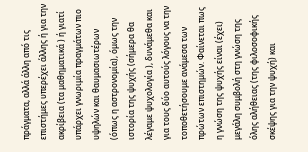πράγματα, αλλά άλλη από τις επιστήμες υπερέχει άλλης ή για την ακρίβεια (τα μαθηματικά ) ή γιατί υπάρχει γνωριμία πραγμάτων πιο υψηλών και θαυμασιωτέρων (όπως η αστρονομία), όμως την ιστορία της ψυχής (σήμερα θα λέγαμε ψυχολογία ), δυνάμεθα και για τους δύο αυτούς λόγους να την τοποθετήσουμε ανάμεσα των πρώτων επιστημών. Φαίνεται πως η γνώση της ψυχής είναι (έχει) μεγάλη συμβολή στη γνώση της όλης αλήθειας (της φιλοσοφικής σκέψης για την ψυχή) και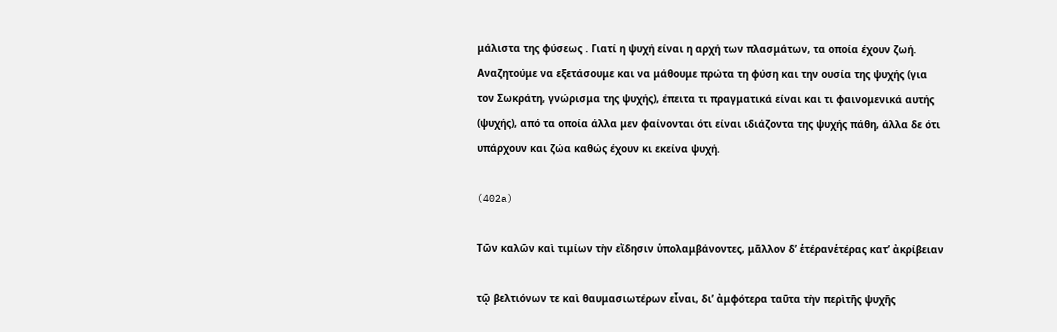μάλιστα της φύσεως . Γιατί η ψυχή είναι η αρχή των πλασμάτων, τα οποία έχουν ζωή. Αναζητούμε να εξετάσουμε και να μάθουμε πρώτα τη φύση και την ουσία της ψυχής (για τον Σωκράτη, γνώρισμα της ψυχής), έπειτα τι πραγματικά είναι και τι φαινομενικά αυτής (ψυχής), από τα οποία άλλα μεν φαίνονται ότι είναι ιδιάζοντα της ψυχής πάθη, άλλα δε ότι υπάρχουν και ζώα καθώς έχουν κι εκείνα ψυχή.

(402a)

Τῶν καλῶν καὶ τιμίων τὴν εἴδησιν ὑπολαμβάνοντες, μᾶλλον δ’ ἑτέρανἑτέρας κατ’ ἀκρίβειαν

τῷ βελτιόνων τε καὶ θαυμασιωτέρων εἶναι, δι’ ἀμφότερα ταῦτα τὴν περὶτῆς ψυχῆς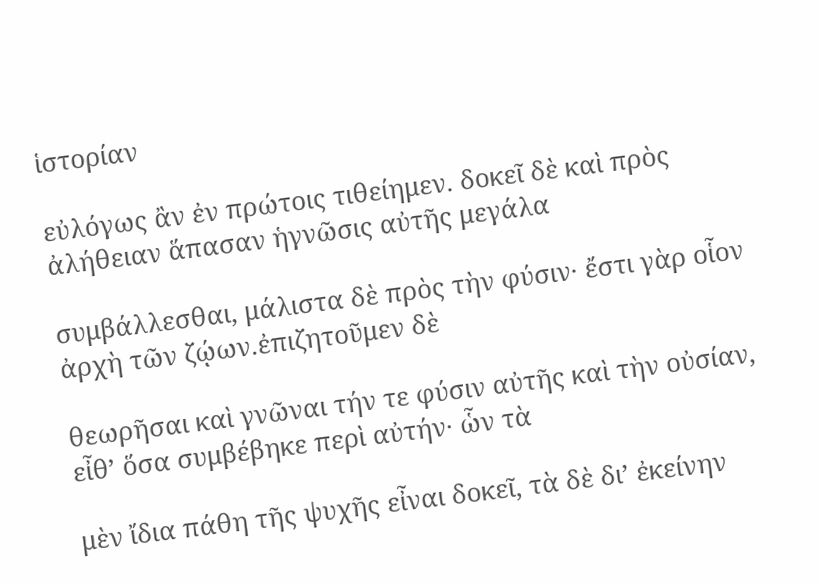ἱστορίαν

εὐλόγως ἂν ἐν πρώτοις τιθείημεν. δοκεῖ δὲ καὶ πρὸς ἀλήθειαν ἅπασαν ἡγνῶσις αὐτῆς μεγάλα

συμβάλλεσθαι, μάλιστα δὲ πρὸς τὴν φύσιν· ἔστι γὰρ οἷον ἀρχὴ τῶν ζῴων.ἐπιζητοῦμεν δὲ

θεωρῆσαι καὶ γνῶναι τήν τε φύσιν αὐτῆς καὶ τὴν οὐσίαν, εἶθ’ ὅσα συμβέβηκε περὶ αὐτήν· ὧν τὰ

μὲν ἴδια πάθη τῆς ψυχῆς εἶναι δοκεῖ, τὰ δὲ δι’ ἐκείνην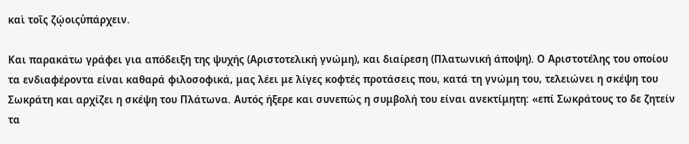καὶ τοῖς ζῴοιςὑπάρχειν.

Και παρακάτω γράφει για απόδειξη της ψυχής (Αριστοτελική γνώμη), και διαίρεση (Πλατωνική άποψη). Ο Αριστοτέλης του οποίου τα ενδιαφέροντα είναι καθαρά φιλοσοφικά, μας λέει με λίγες κοφτές προτάσεις που, κατά τη γνώμη του, τελειώνει η σκέψη του Σωκράτη και αρχίζει η σκέψη του Πλάτωνα. Αυτός ήξερε και συνεπώς η συμβολή του είναι ανεκτίμητη: «επί Σωκράτους το δε ζητείν τα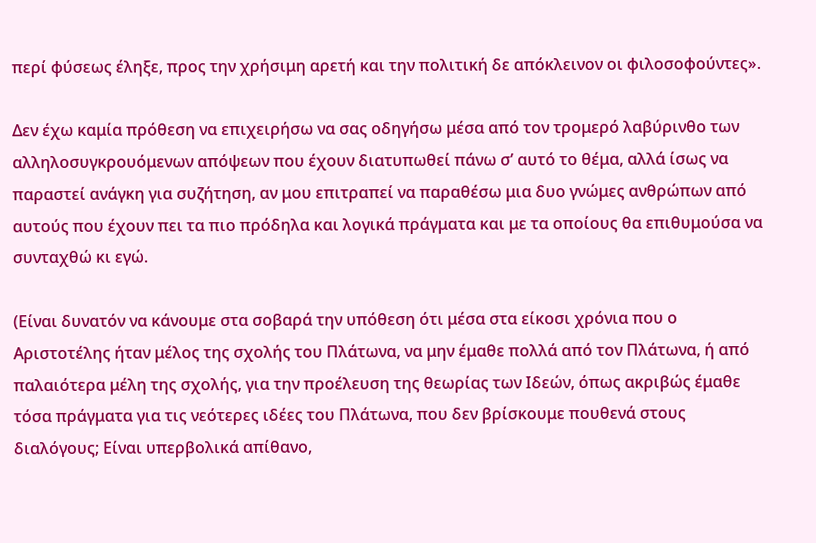περί φύσεως έληξε, προς την χρήσιμη αρετή και την πολιτική δε απόκλεινον οι φιλοσοφούντες».

Δεν έχω καμία πρόθεση να επιχειρήσω να σας οδηγήσω μέσα από τον τρομερό λαβύρινθο των αλληλοσυγκρουόμενων απόψεων που έχουν διατυπωθεί πάνω σ’ αυτό το θέμα, αλλά ίσως να παραστεί ανάγκη για συζήτηση, αν μου επιτραπεί να παραθέσω μια δυο γνώμες ανθρώπων από αυτούς που έχουν πει τα πιο πρόδηλα και λογικά πράγματα και με τα οποίους θα επιθυμούσα να συνταχθώ κι εγώ.

(Είναι δυνατόν να κάνουμε στα σοβαρά την υπόθεση ότι μέσα στα είκοσι χρόνια που ο Αριστοτέλης ήταν μέλος της σχολής του Πλάτωνα, να μην έμαθε πολλά από τον Πλάτωνα, ή από παλαιότερα μέλη της σχολής, για την προέλευση της θεωρίας των Ιδεών, όπως ακριβώς έμαθε τόσα πράγματα για τις νεότερες ιδέες του Πλάτωνα, που δεν βρίσκουμε πουθενά στους διαλόγους; Είναι υπερβολικά απίθανο,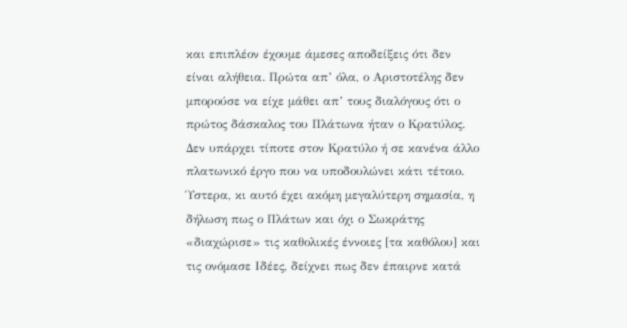και επιπλέον έχουμε άμεσες αποδείξεις ότι δεν είναι αλήθεια. Πρώτα απ’ όλα, ο Αριστοτέλης δεν μπορούσε να είχε μάθει απ’ τους διαλόγους ότι ο πρώτος δάσκαλος του Πλάτωνα ήταν ο Κρατύλος. Δεν υπάρχει τίποτε στον Κρατύλο ή σε κανένα άλλο πλατωνικό έργο που να υποδουλώνει κάτι τέτοιο. Ύστερα, κι αυτό έχει ακόμη μεγαλύτερη σημασία, η δήλωση πως ο Πλάτων και όχι ο Σωκράτης «διαχώρισε» τις καθολικές έννοιες [τα καθόλου] και τις ονόμασε Ιδέες, δείχνει πως δεν έπαιρνε κατά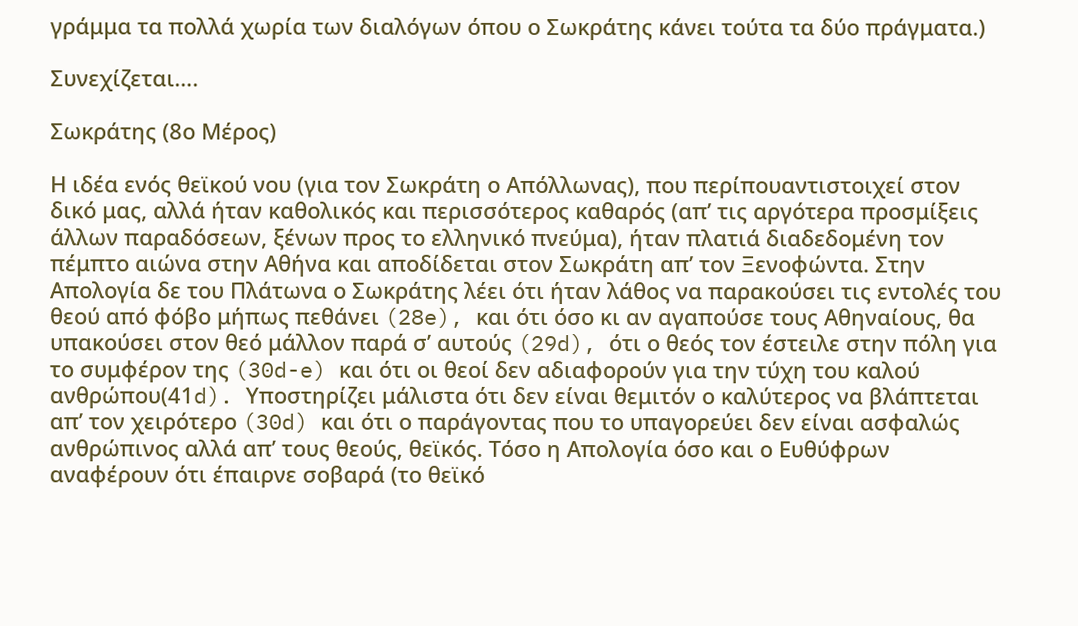γράμμα τα πολλά χωρία των διαλόγων όπου ο Σωκράτης κάνει τούτα τα δύο πράγματα.)

Συνεχίζεται….

Σωκράτης (8ο Μέρος)

Η ιδέα ενός θεϊκού νου (για τον Σωκράτη ο Απόλλωνας), που περίπουαντιστοιχεί στον δικό μας, αλλά ήταν καθολικός και περισσότερος καθαρός (απ’ τις αργότερα προσμίξεις άλλων παραδόσεων, ξένων προς το ελληνικό πνεύμα), ήταν πλατιά διαδεδομένη τον πέμπτο αιώνα στην Αθήνα και αποδίδεται στον Σωκράτη απ’ τον Ξενοφώντα. Στην Απολογία δε του Πλάτωνα ο Σωκράτης λέει ότι ήταν λάθος να παρακούσει τις εντολές του θεού από φόβο μήπως πεθάνει (28e), και ότι όσο κι αν αγαπούσε τους Αθηναίους, θα υπακούσει στον θεό μάλλον παρά σ’ αυτούς (29d), ότι ο θεός τον έστειλε στην πόλη για το συμφέρον της (30d-e) και ότι οι θεοί δεν αδιαφορούν για την τύχη του καλού ανθρώπου(41d). Υποστηρίζει μάλιστα ότι δεν είναι θεμιτόν ο καλύτερος να βλάπτεται απ’ τον χειρότερο (30d) και ότι ο παράγοντας που το υπαγορεύει δεν είναι ασφαλώς ανθρώπινος αλλά απ’ τους θεούς, θεϊκός. Τόσο η Απολογία όσο και ο Ευθύφρων αναφέρουν ότι έπαιρνε σοβαρά (το θεϊκό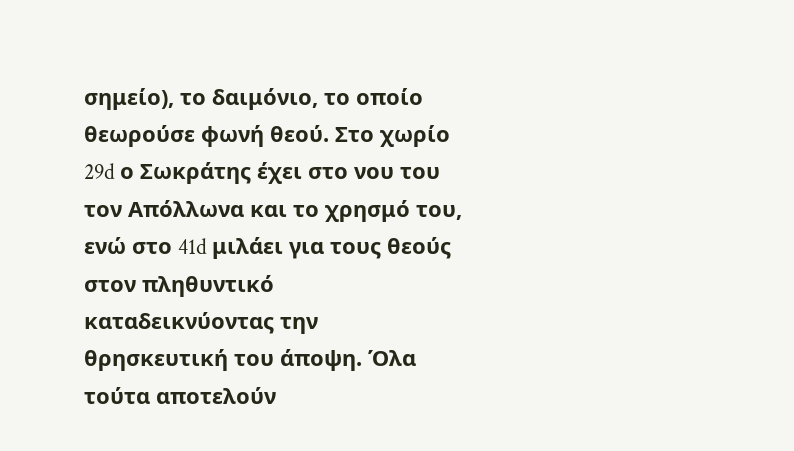σημείο), το δαιμόνιο, το οποίο θεωρούσε φωνή θεού. Στο χωρίο 29d ο Σωκράτης έχει στο νου του τον Απόλλωνα και το χρησμό του, ενώ στο 41d μιλάει για τους θεούς στον πληθυντικό καταδεικνύοντας την θρησκευτική του άποψη. Όλα τούτα αποτελούν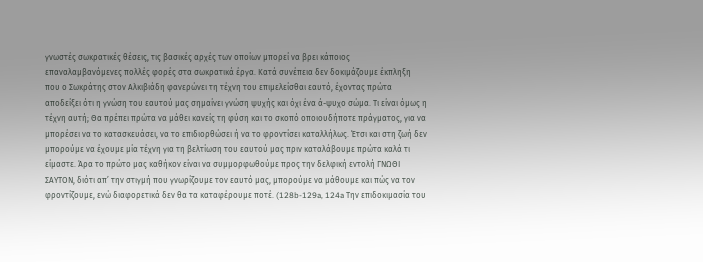γνωστές σωκρατικές θέσεις, τις βασικές αρχές των οποίων μπορεί να βρει κάποιος επαναλαμβανόμενες πολλές φορές στα σωκρατικά έργα. Κατά συνέπεια δεν δοκιμάζουμε έκπληξη που ο Σωκράτης στον Αλκιβιάδη φανερώνει τη τέχνη του επιμελείσθαι εαυτό, έχοντας πρώτα αποδείξει ότι η γνώση του εαυτού μας σημαίνει γνώση ψυχής και όχι ένα ά-ψυχο σώμα. Τι είναι όμως η τέχνη αυτή; Θα πρέπει πρώτα να μάθει κανείς τη φύση και το σκοπό οποιουδήποτε πράγματος, για να μπορέσει να το κατασκευάσει, να το επιδιορθώσει ή να το φροντίσει καταλλήλως. Έτσι και στη ζωή δεν μπορούμε να έχουμε μία τέχνη για τη βελτίωση του εαυτού μας πριν καταλάβουμε πρώτα καλά τι είμαστε. Άρα το πρώτο μας καθήκον είναι να συμμορφωθούμε προς την δελφική εντολή ΓΝΩΘΙ ΣΑΥΤΟΝ, διότι απ’ την στιγμή που γνωρίζουμε τον εαυτό μας, μπορούμε να μάθουμε και πώς να τον φροντίζουμε, ενώ διαφορετικά δεν θα τα καταφέρουμε ποτέ. (128b-129a, 124a Την επιδοκιμασία του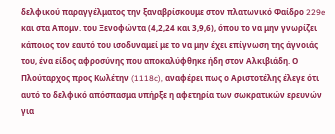δελφικού παραγγέλματος την ξαναβρίσκουμε στον πλατωνικό Φαίδρο 229e και στα Απομν. του Ξενοφώντα (4,2,24 και 3,9,6), όπου το να μην γνωρίζει κάποιος τον εαυτό του ισοδυναμεί με το να μην έχει επίγνωση της άγνοιάς του, ένα είδος αφροσύνης που αποκαλύφθηκε ήδη στον Αλκιβιάδη. Ο Πλούταρχος προς Κωλέτην (1118c), αναφέρει πως ο Αριστοτέλης έλεγε ότι αυτό το δελφικό απόσπασμα υπήρξε η αφετηρία των σωκρατικών ερευνών για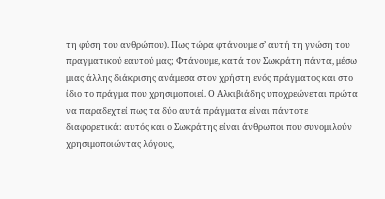τη φύση του ανθρώπου). Πως τώρα φτάνουμε σ’ αυτή τη γνώση του πραγματικού εαυτού μας; Φτάνουμε, κατά τον Σωκράτη πάντα, μέσω μιας άλλης διάκρισης ανάμεσα στον χρήστη ενός πράγματος και στο ίδιο το πράγμα που χρησιμοποιεί. Ο Αλκιβιάδης υποχρεώνεται πρώτα να παραδεχτεί πως τα δύο αυτά πράγματα είναι πάντοτε διαφορετικά: αυτός και ο Σωκράτης είναι άνθρωποι που συνομιλούν χρησιμοποιώντας λόγους,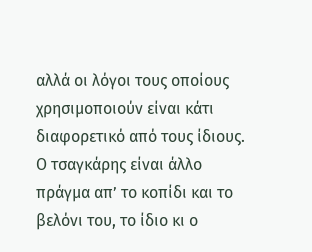αλλά οι λόγοι τους οποίους χρησιμοποιούν είναι κάτι διαφορετικό από τους ίδιους. Ο τσαγκάρης είναι άλλο πράγμα απ’ το κοπίδι και το βελόνι του, το ίδιο κι ο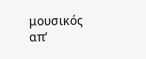μουσικός απ’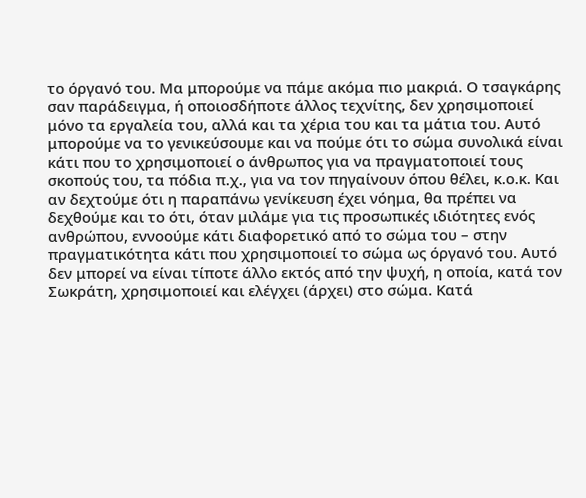το όργανό του. Μα μπορούμε να πάμε ακόμα πιο μακριά. Ο τσαγκάρης σαν παράδειγμα, ή οποιοσδήποτε άλλος τεχνίτης, δεν χρησιμοποιεί μόνο τα εργαλεία του, αλλά και τα χέρια του και τα μάτια του. Αυτό μπορούμε να το γενικεύσουμε και να πούμε ότι το σώμα συνολικά είναι κάτι που το χρησιμοποιεί ο άνθρωπος για να πραγματοποιεί τους σκοπούς του, τα πόδια π.χ., για να τον πηγαίνουν όπου θέλει, κ.ο.κ. Και αν δεχτούμε ότι η παραπάνω γενίκευση έχει νόημα, θα πρέπει να δεχθούμε και το ότι, όταν μιλάμε για τις προσωπικές ιδιότητες ενός ανθρώπου, εννοούμε κάτι διαφορετικό από το σώμα του – στην πραγματικότητα κάτι που χρησιμοποιεί το σώμα ως όργανό του. Αυτό δεν μπορεί να είναι τίποτε άλλο εκτός από την ψυχή, η οποία, κατά τον Σωκράτη, χρησιμοποιεί και ελέγχει (άρχει) στο σώμα. Κατά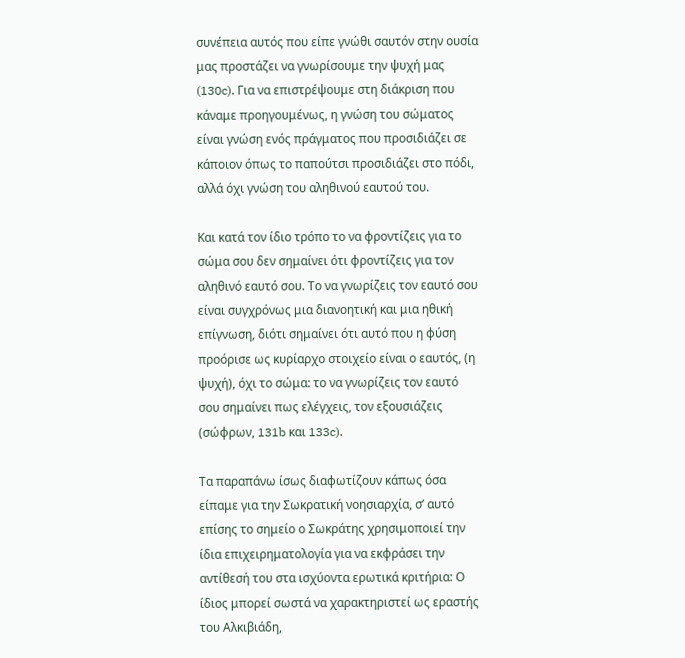συνέπεια αυτός που είπε γνώθι σαυτόν στην ουσία μας προστάζει να γνωρίσουμε την ψυχή μας (130c). Για να επιστρέψουμε στη διάκριση που κάναμε προηγουμένως, η γνώση του σώματος είναι γνώση ενός πράγματος που προσιδιάζει σε κάποιον όπως το παπούτσι προσιδιάζει στο πόδι, αλλά όχι γνώση του αληθινού εαυτού του.

Και κατά τον ίδιο τρόπο το να φροντίζεις για το σώμα σου δεν σημαίνει ότι φροντίζεις για τον αληθινό εαυτό σου. Το να γνωρίζεις τον εαυτό σου είναι συγχρόνως μια διανοητική και μια ηθική επίγνωση, διότι σημαίνει ότι αυτό που η φύση προόρισε ως κυρίαρχο στοιχείο είναι ο εαυτός, (η ψυχή), όχι το σώμα: το να γνωρίζεις τον εαυτό σου σημαίνει πως ελέγχεις, τον εξουσιάζεις (σώφρων, 131b και 133c).

Τα παραπάνω ίσως διαφωτίζουν κάπως όσα είπαμε για την Σωκρατική νοησιαρχία, σ’ αυτό επίσης το σημείο ο Σωκράτης χρησιμοποιεί την ίδια επιχειρηματολογία για να εκφράσει την αντίθεσή του στα ισχύοντα ερωτικά κριτήρια: Ο ίδιος μπορεί σωστά να χαρακτηριστεί ως εραστής του Αλκιβιάδη,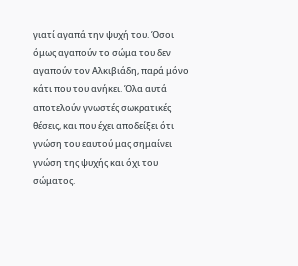γιατί αγαπά την ψυχή του. Όσοι όμως αγαπούν το σώμα του δεν αγαπούν τον Αλκιβιάδη, παρά μόνο κάτι που του ανήκει. Όλα αυτά αποτελούν γνωστές σωκρατικές θέσεις, και που έχει αποδείξει ότι γνώση του εαυτού μας σημαίνει γνώση της ψυχής και όχι του σώματος.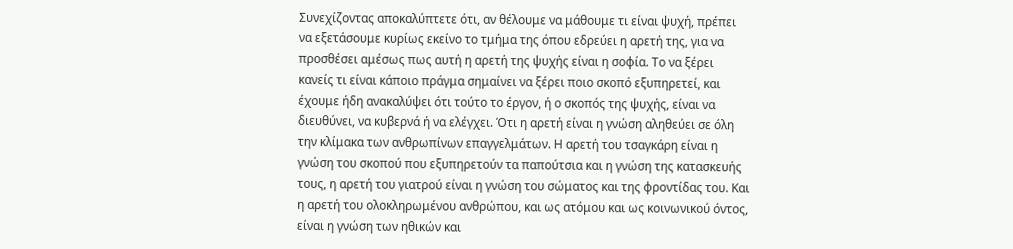Συνεχίζοντας αποκαλύπτετε ότι, αν θέλουμε να μάθουμε τι είναι ψυχή, πρέπει να εξετάσουμε κυρίως εκείνο το τμήμα της όπου εδρεύει η αρετή της, για να προσθέσει αμέσως πως αυτή η αρετή της ψυχής είναι η σοφία. Το να ξέρει κανείς τι είναι κάποιο πράγμα σημαίνει να ξέρει ποιο σκοπό εξυπηρετεί, και έχουμε ήδη ανακαλύψει ότι τούτο το έργον, ή ο σκοπός της ψυχής, είναι να διευθύνει, να κυβερνά ή να ελέγχει. Ότι η αρετή είναι η γνώση αληθεύει σε όλη την κλίμακα των ανθρωπίνων επαγγελμάτων. Η αρετή του τσαγκάρη είναι η γνώση του σκοπού που εξυπηρετούν τα παπούτσια και η γνώση της κατασκευής τους, η αρετή του γιατρού είναι η γνώση του σώματος και της φροντίδας του. Και η αρετή του ολοκληρωμένου ανθρώπου, και ως ατόμου και ως κοινωνικού όντος, είναι η γνώση των ηθικών και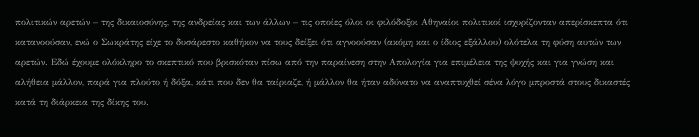πολιτικών αρετών – της δικαιοσύνης, της ανδρείας και των άλλων – τις οποίες όλοι οι φιλόδοξοι Αθηναίοι πολιτικοί ισχυρίζονταν απερίσκεπτα ότι κατανοούσαν, ενώ ο Σωκράτης είχε το δυσάρεστο καθήκον να τους δείξει ότι αγνοούσαν (ακόμη και ο ίδιος εξάλλου) ολότελα τη φύση αυτών των αρετών. Εδώ έχουμε ολόκληρο το σκεπτικό που βρισκόταν πίσω από την παραίνεση στην Απολογία για επιμέλεια της ψυχής και για γνώση και αλήθεια μάλλον, παρά για πλούτο ή δόξα, κάτι που δεν θα ταίριαζε, ή μάλλον θα ήταν αδύνατο να αναπτυχθεί σένα λόγο μπροστά στους δικαστές κατά τη διάρκεια της δίκης του.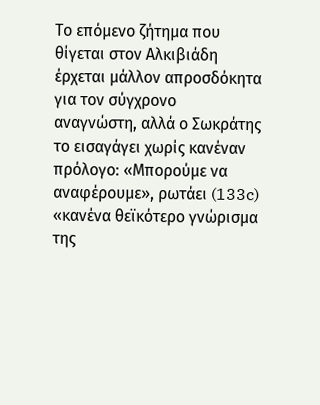Το επόμενο ζήτημα που θίγεται στον Αλκιβιάδη έρχεται μάλλον απροσδόκητα για τον σύγχρονο αναγνώστη, αλλά ο Σωκράτης το εισαγάγει χωρίς κανέναν πρόλογο: «Μπορούμε να αναφέρουμε», ρωτάει (133c) «κανένα θεϊκότερο γνώρισμα της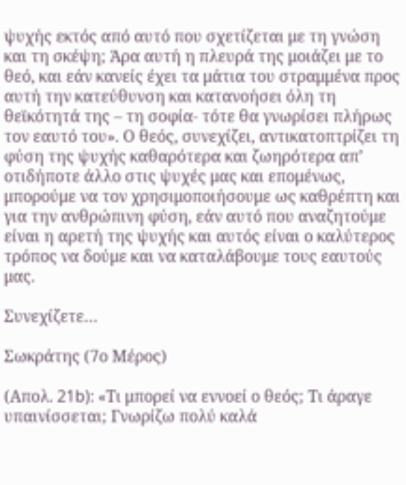ψυχής εκτός από αυτό που σχετίζεται με τη γνώση και τη σκέψη; Άρα αυτή η πλευρά της μοιάζει με το θεό, και εάν κανείς έχει τα μάτια του στραμμένα προς αυτή την κατεύθυνση και κατανοήσει όλη τη θεϊκότητά της – τη σοφία- τότε θα γνωρίσει πλήρως τον εαυτό του». Ο θεός, συνεχίζει, αντικατοπτρίζει τη φύση της ψυχής καθαρότερα και ζωηρότερα απ’ οτιδήποτε άλλο στις ψυχές μας και επομένως, μπορούμε να τον χρησιμοποιήσουμε ως καθρέπτη και για την ανθρώπινη φύση, εάν αυτό που αναζητούμε είναι η αρετή της ψυχής και αυτός είναι ο καλύτερος τρόπος να δούμε και να καταλάβουμε τους εαυτούς μας.

Συνεχίζετε…

Σωκράτης (7ο Μέρος)

(Απολ. 21b): «Τι μπορεί να εννοεί ο θεός; Τι άραγε υπαινίσσεται; Γνωρίζω πολύ καλά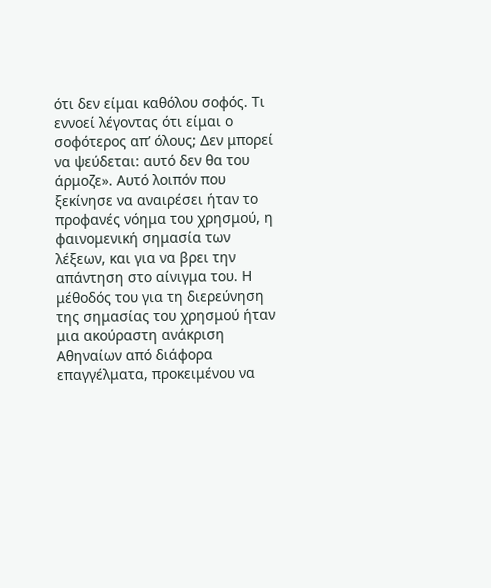ότι δεν είμαι καθόλου σοφός. Τι εννοεί λέγοντας ότι είμαι ο σοφότερος απ’ όλους; Δεν μπορεί να ψεύδεται: αυτό δεν θα του άρμοζε». Αυτό λοιπόν που ξεκίνησε να αναιρέσει ήταν το προφανές νόημα του χρησμού, η φαινομενική σημασία των λέξεων, και για να βρει την απάντηση στο αίνιγμα του. Η μέθοδός του για τη διερεύνηση της σημασίας του χρησμού ήταν μια ακούραστη ανάκριση Αθηναίων από διάφορα επαγγέλματα, προκειμένου να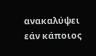ανακαλύψει εάν κάποιος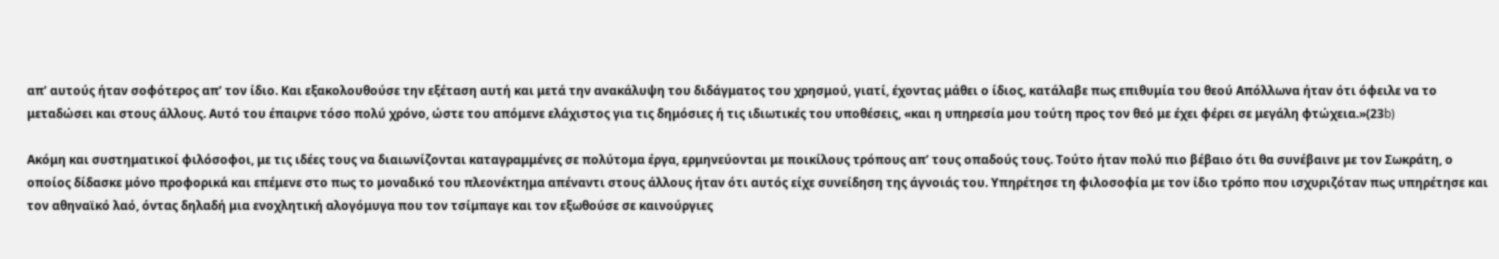απ’ αυτούς ήταν σοφότερος απ’ τον ίδιο. Και εξακολουθούσε την εξέταση αυτή και μετά την ανακάλυψη του διδάγματος του χρησμού, γιατί, έχοντας μάθει ο ίδιος, κατάλαβε πως επιθυμία του θεού Απόλλωνα ήταν ότι όφειλε να το μεταδώσει και στους άλλους. Αυτό του έπαιρνε τόσο πολύ χρόνο, ώστε του απόμενε ελάχιστος για τις δημόσιες ή τις ιδιωτικές του υποθέσεις, «και η υπηρεσία μου τούτη προς τον θεό με έχει φέρει σε μεγάλη φτώχεια.»(23b)

Ακόμη και συστηματικοί φιλόσοφοι, με τις ιδέες τους να διαιωνίζονται καταγραμμένες σε πολύτομα έργα, ερμηνεύονται με ποικίλους τρόπους απ’ τους οπαδούς τους. Τούτο ήταν πολύ πιο βέβαιο ότι θα συνέβαινε με τον Σωκράτη, ο οποίος δίδασκε μόνο προφορικά και επέμενε στο πως το μοναδικό του πλεονέκτημα απέναντι στους άλλους ήταν ότι αυτός είχε συνείδηση της άγνοιάς του. Υπηρέτησε τη φιλοσοφία με τον ίδιο τρόπο που ισχυριζόταν πως υπηρέτησε και τον αθηναϊκό λαό, όντας δηλαδή μια ενοχλητική αλογόμυγα που τον τσίμπαγε και τον εξωθούσε σε καινούργιες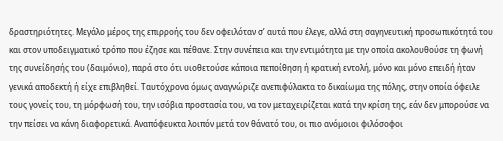δραστηριότητες. Μεγάλο μέρος της επιρροής του δεν οφειλόταν σ’ αυτά που έλεγε, αλλά στη σαγηνευτική προσωπικότητά του και στον υποδειγματικό τρόπο που έζησε και πέθανε. Στην συνέπεια και την εντιμότητα με την οποία ακολουθούσε τη φωνή της συνείδησής του (δαιμόνιο), παρά στο ότι υιοθετούσε κάποια πεποίθηση ή κρατική εντολή, μόνο και μόνο επειδή ήταν γενικά αποδεκτή ή είχε επιβληθεί. Ταυτόχρονα όμως αναγνώριζε ανεπιφύλακτα το δικαίωμα της πόλης, στην οποία όφειλε τους γονείς του, τη μόρφωσή του, την ισόβια προστασία του, να τον μεταχειρίζεται κατά την κρίση της, εάν δεν μπορούσε να την πείσει να κάνη διαφορετικά. Αναπόφευκτα λοιπόν μετά τον θάνατό του, οι πιο ανόμοιοι φιλόσοφοι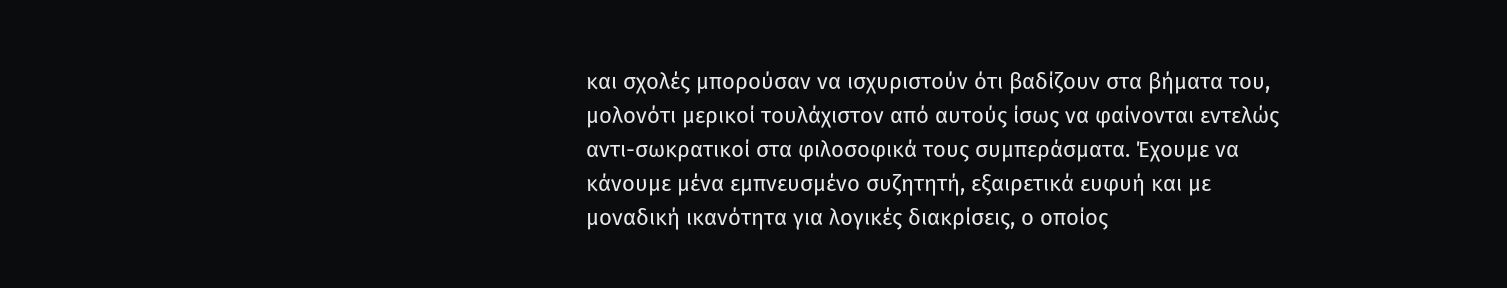και σχολές μπορούσαν να ισχυριστούν ότι βαδίζουν στα βήματα του, μολονότι μερικοί τουλάχιστον από αυτούς ίσως να φαίνονται εντελώς αντι-σωκρατικοί στα φιλοσοφικά τους συμπεράσματα. Έχουμε να κάνουμε μένα εμπνευσμένο συζητητή, εξαιρετικά ευφυή και με μοναδική ικανότητα για λογικές διακρίσεις, ο οποίος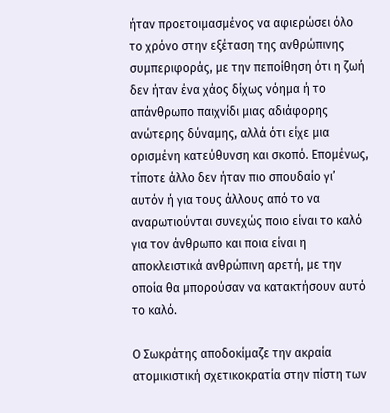ήταν προετοιμασμένος να αφιερώσει όλο το χρόνο στην εξέταση της ανθρώπινης συμπεριφοράς, με την πεποίθηση ότι η ζωή δεν ήταν ένα χάος δίχως νόημα ή το απάνθρωπο παιχνίδι μιας αδιάφορης ανώτερης δύναμης, αλλά ότι είχε μια ορισμένη κατεύθυνση και σκοπό. Επομένως, τίποτε άλλο δεν ήταν πιο σπουδαίο γι’ αυτόν ή για τους άλλους από το να αναρωτιούνται συνεχώς ποιο είναι το καλό για τον άνθρωπο και ποια είναι η αποκλειστικά ανθρώπινη αρετή, με την οποία θα μπορούσαν να κατακτήσουν αυτό το καλό.

Ο Σωκράτης αποδοκίμαζε την ακραία ατομικιστική σχετικοκρατία στην πίστη των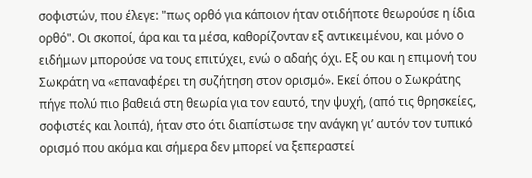σοφιστών, που έλεγε: "πως ορθό για κάποιον ήταν οτιδήποτε θεωρούσε η ίδια ορθό". Οι σκοποί, άρα και τα μέσα, καθορίζονταν εξ αντικειμένου, και μόνο ο ειδήμων μπορούσε να τους επιτύχει, ενώ ο αδαής όχι. Εξ ου και η επιμονή του Σωκράτη να «επαναφέρει τη συζήτηση στον ορισμό». Εκεί όπου ο Σωκράτης πήγε πολύ πιο βαθειά στη θεωρία για τον εαυτό, την ψυχή, (από τις θρησκείες, σοφιστές και λοιπά), ήταν στο ότι διαπίστωσε την ανάγκη γι’ αυτόν τον τυπικό ορισμό που ακόμα και σήμερα δεν μπορεί να ξεπεραστεί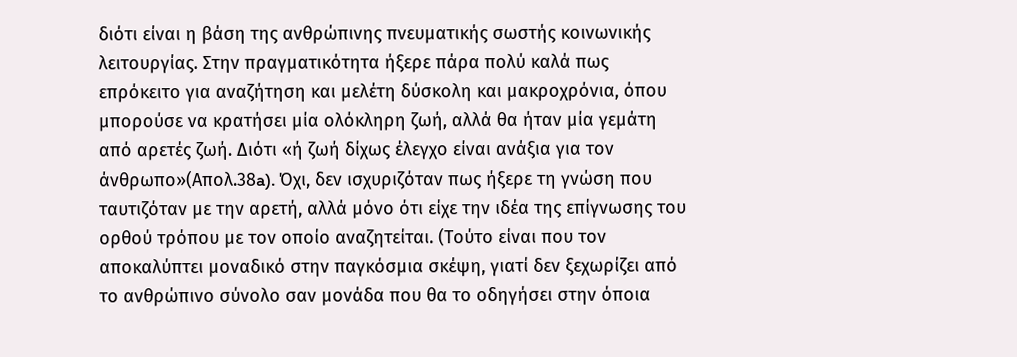διότι είναι η βάση της ανθρώπινης πνευματικής σωστής κοινωνικής λειτουργίας. Στην πραγματικότητα ήξερε πάρα πολύ καλά πως επρόκειτο για αναζήτηση και μελέτη δύσκολη και μακροχρόνια, όπου μπορούσε να κρατήσει μία ολόκληρη ζωή, αλλά θα ήταν μία γεμάτη από αρετές ζωή. Διότι «ή ζωή δίχως έλεγχο είναι ανάξια για τον άνθρωπο»(Απολ.38a). Όχι, δεν ισχυριζόταν πως ήξερε τη γνώση που ταυτιζόταν με την αρετή, αλλά μόνο ότι είχε την ιδέα της επίγνωσης του ορθού τρόπου με τον οποίο αναζητείται. (Τούτο είναι που τον αποκαλύπτει μοναδικό στην παγκόσμια σκέψη, γιατί δεν ξεχωρίζει από το ανθρώπινο σύνολο σαν μονάδα που θα το οδηγήσει στην όποια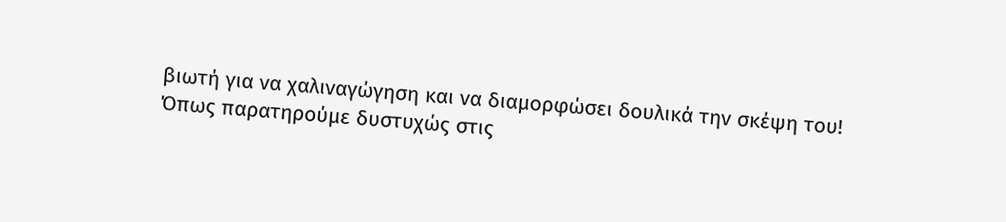βιωτή για να χαλιναγώγηση και να διαμορφώσει δουλικά την σκέψη του! Όπως παρατηρούμε δυστυχώς στις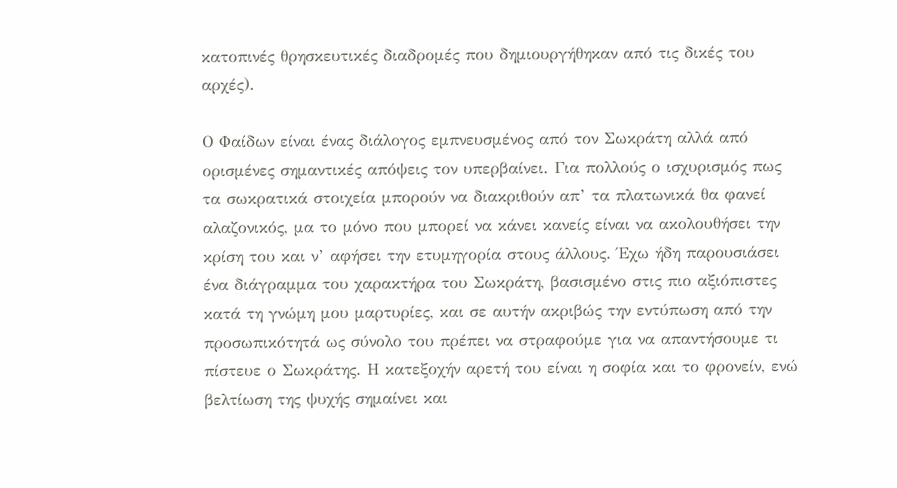κατοπινές θρησκευτικές διαδρομές που δημιουργήθηκαν από τις δικές του αρχές).

Ο Φαίδων είναι ένας διάλογος εμπνευσμένος από τον Σωκράτη αλλά από ορισμένες σημαντικές απόψεις τον υπερβαίνει. Για πολλούς ο ισχυρισμός πως τα σωκρατικά στοιχεία μπορούν να διακριθούν απ’ τα πλατωνικά θα φανεί αλαζονικός, μα το μόνο που μπορεί να κάνει κανείς είναι να ακολουθήσει την κρίση του και ν’ αφήσει την ετυμηγορία στους άλλους. Έχω ήδη παρουσιάσει ένα διάγραμμα του χαρακτήρα του Σωκράτη, βασισμένο στις πιο αξιόπιστες κατά τη γνώμη μου μαρτυρίες, και σε αυτήν ακριβώς την εντύπωση από την προσωπικότητά ως σύνολο του πρέπει να στραφούμε για να απαντήσουμε τι πίστευε ο Σωκράτης. Η κατεξοχήν αρετή του είναι η σοφία και το φρονείν, ενώ βελτίωση της ψυχής σημαίνει και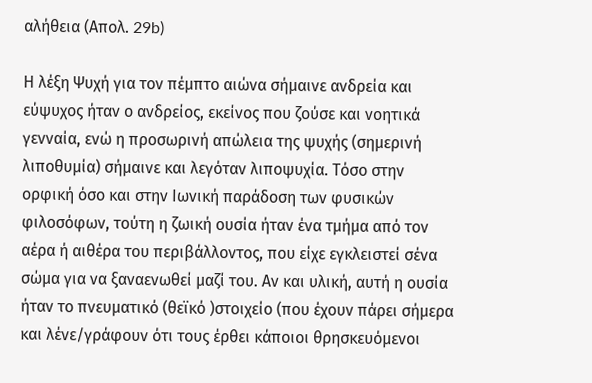αλήθεια (Απολ. 29b)

Η λέξη Ψυχή για τον πέμπτο αιώνα σήμαινε ανδρεία και εύψυχος ήταν ο ανδρείος, εκείνος που ζούσε και νοητικά γενναία, ενώ η προσωρινή απώλεια της ψυχής (σημερινή λιποθυμία) σήμαινε και λεγόταν λιποψυχία. Τόσο στην ορφική όσο και στην Ιωνική παράδοση των φυσικών φιλοσόφων, τούτη η ζωική ουσία ήταν ένα τμήμα από τον αέρα ή αιθέρα του περιβάλλοντος, που είχε εγκλειστεί σένα σώμα για να ξαναενωθεί μαζί του. Αν και υλική, αυτή η ουσία ήταν το πνευματικό (θεϊκό )στοιχείο (που έχουν πάρει σήμερα και λένε/γράφουν ότι τους έρθει κάποιοι θρησκευόμενοι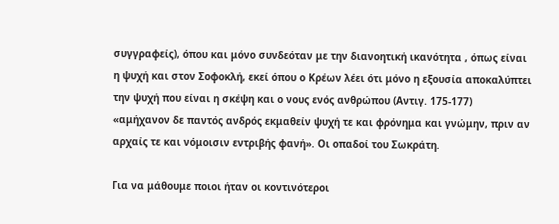συγγραφείς), όπου και μόνο συνδεόταν με την διανοητική ικανότητα , όπως είναι η ψυχή και στον Σοφοκλή, εκεί όπου ο Κρέων λέει ότι μόνο η εξουσία αποκαλύπτει την ψυχή που είναι η σκέψη και ο νους ενός ανθρώπου (Αντιγ. 175-177) «αμήχανον δε παντός ανδρός εκμαθείν ψυχή τε και φρόνημα και γνώμην, πριν αν αρχαίς τε και νόμοισιν εντριβής φανή». Οι οπαδοί του Σωκράτη.

Για να μάθουμε ποιοι ήταν οι κοντινότεροι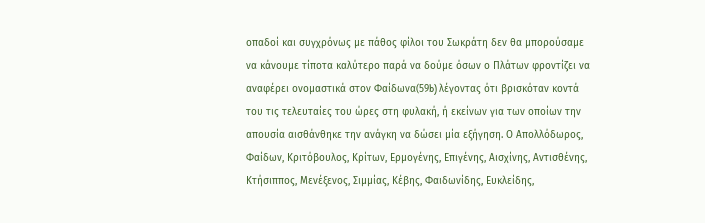οπαδοί και συγχρόνως με πάθος φίλοι του Σωκράτη δεν θα μπορούσαμε να κάνουμε τίποτα καλύτερο παρά να δούμε όσων ο Πλάτων φροντίζει να αναφέρει ονομαστικά στον Φαίδωνα(59b) λέγοντας ότι βρισκόταν κοντά του τις τελευταίες του ώρες στη φυλακή, ή εκείνων για των οποίων την απουσία αισθάνθηκε την ανάγκη να δώσει μία εξήγηση. Ο Απολλόδωρος, Φαίδων, Κριτόβουλος, Κρίτων, Ερμογένης, Επιγένης, Αισχίνης, Αντισθένης, Κτήσιππος, Μενέξενος, Σιμμίας, Κέβης, Φαιδωνίδης, Ευκλείδης,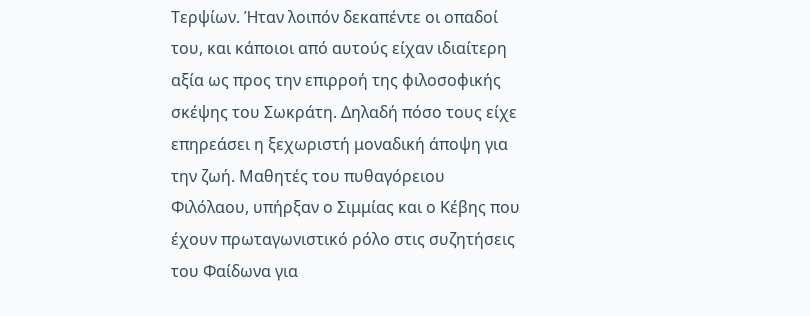Τερψίων. Ήταν λοιπόν δεκαπέντε οι οπαδοί του, και κάποιοι από αυτούς είχαν ιδιαίτερη αξία ως προς την επιρροή της φιλοσοφικής σκέψης του Σωκράτη. Δηλαδή πόσο τους είχε επηρεάσει η ξεχωριστή μοναδική άποψη για την ζωή. Μαθητές του πυθαγόρειου Φιλόλαου, υπήρξαν ο Σιμμίας και ο Κέβης που έχουν πρωταγωνιστικό ρόλο στις συζητήσεις του Φαίδωνα για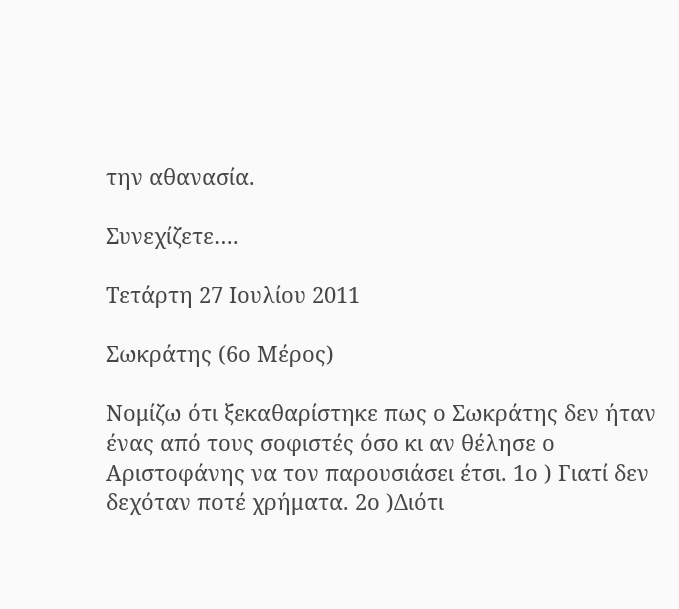την αθανασία.

Συνεχίζετε….

Τετάρτη 27 Ιουλίου 2011

Σωκράτης (6ο Μέρος)

Νομίζω ότι ξεκαθαρίστηκε πως ο Σωκράτης δεν ήταν ένας από τους σοφιστές όσο κι αν θέλησε ο Αριστοφάνης να τον παρουσιάσει έτσι. 1ο ) Γιατί δεν δεχόταν ποτέ χρήματα. 2ο )Διότι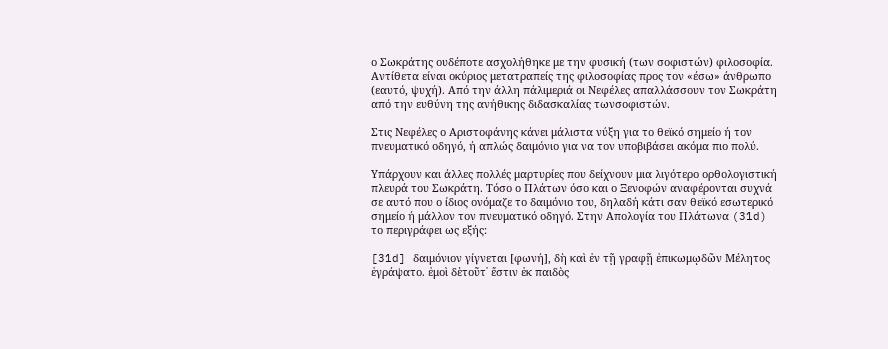ο Σωκράτης ουδέποτε ασχολήθηκε με την φυσική (των σοφιστών) φιλοσοφία. Αντίθετα είναι οκύριος μετατραπείς της φιλοσοφίας προς τον «έσω» άνθρωπο (εαυτό, ψυχή). Από την άλλη πάλιμεριά οι Νεφέλες απαλλάσσουν τον Σωκράτη από την ευθύνη της ανήθικης διδασκαλίας τωνσοφιστών.

Στις Νεφέλες ο Αριστοφάνης κάνει μάλιστα νύξη για το θεϊκό σημείο ή τον πνευματικό οδηγό, ή απλώς δαιμόνιο για να τον υποβιβάσει ακόμα πιο πολύ.

Υπάρχουν και άλλες πολλές μαρτυρίες που δείχνουν μια λιγότερο ορθολογιστική πλευρά του Σωκράτη. Τόσο ο Πλάτων όσο και ο Ξενοφών αναφέρονται συχνά σε αυτό που ο ίδιος ονόμαζε το δαιμόνιο του, δηλαδή κάτι σαν θεϊκό εσωτερικό σημείο ή μάλλον τον πνευματικό οδηγό. Στην Απολογία του Πλάτωνα (31d) το περιγράφει ως εξής:

[31d] δαιμόνιον γίγνεται [φωνή], δὴ καὶ ἐν τῇ γραφῇ ἐπικωμῳδῶν Μέλητος ἐγράψατο. ἐμοὶ δὲτοῦτ᾽ ἔστιν ἐκ παιδὸς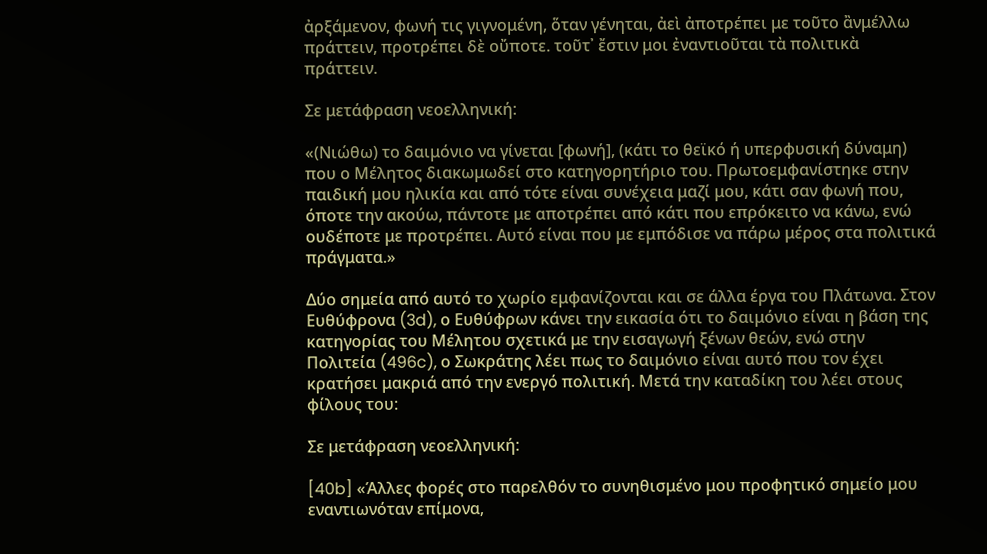ἀρξάμενον, φωνή τις γιγνομένη, ὅταν γένηται, ἀεὶ ἀποτρέπει με τοῦτο ἂνμέλλω πράττειν, προτρέπει δὲ οὔποτε. τοῦτ᾽ ἔστιν μοι ἐναντιοῦται τὰ πολιτικὰ πράττειν.

Σε μετάφραση νεοελληνική:

«(Νιώθω) το δαιμόνιο να γίνεται [φωνή], (κάτι το θεϊκό ή υπερφυσική δύναμη) που ο Μέλητος διακωμωδεί στο κατηγορητήριο του. Πρωτοεμφανίστηκε στην παιδική μου ηλικία και από τότε είναι συνέχεια μαζί μου, κάτι σαν φωνή που, όποτε την ακούω, πάντοτε με αποτρέπει από κάτι που επρόκειτο να κάνω, ενώ ουδέποτε με προτρέπει. Αυτό είναι που με εμπόδισε να πάρω μέρος στα πολιτικά πράγματα.»

Δύο σημεία από αυτό το χωρίο εμφανίζονται και σε άλλα έργα του Πλάτωνα. Στον Ευθύφρονα (3d), ο Ευθύφρων κάνει την εικασία ότι το δαιμόνιο είναι η βάση της κατηγορίας του Μέλητου σχετικά με την εισαγωγή ξένων θεών, ενώ στην Πολιτεία (496c), ο Σωκράτης λέει πως το δαιμόνιο είναι αυτό που τον έχει κρατήσει μακριά από την ενεργό πολιτική. Μετά την καταδίκη του λέει στους φίλους του:

Σε μετάφραση νεοελληνική:

[40b] «Άλλες φορές στο παρελθόν το συνηθισμένο μου προφητικό σημείο μου εναντιωνόταν επίμονα,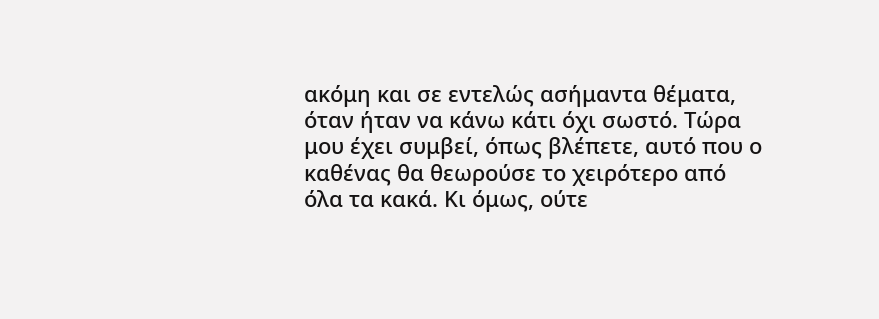ακόμη και σε εντελώς ασήμαντα θέματα, όταν ήταν να κάνω κάτι όχι σωστό. Τώρα μου έχει συμβεί, όπως βλέπετε, αυτό που ο καθένας θα θεωρούσε το χειρότερο από όλα τα κακά. Κι όμως, ούτε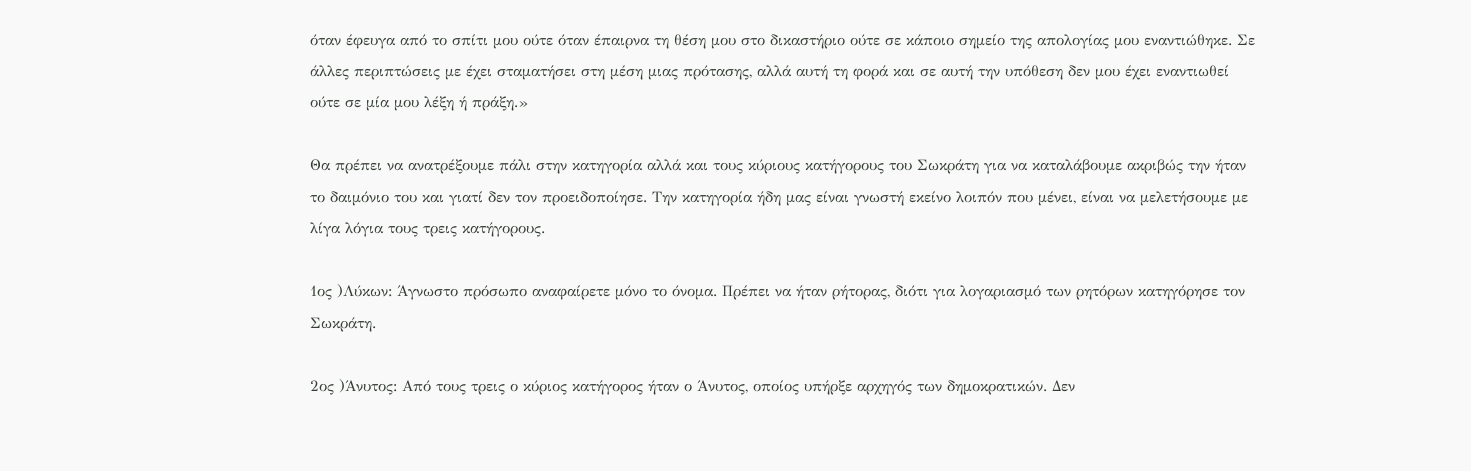όταν έφευγα από το σπίτι μου ούτε όταν έπαιρνα τη θέση μου στο δικαστήριο ούτε σε κάποιο σημείο της απολογίας μου εναντιώθηκε. Σε άλλες περιπτώσεις με έχει σταματήσει στη μέση μιας πρότασης, αλλά αυτή τη φορά και σε αυτή την υπόθεση δεν μου έχει εναντιωθεί ούτε σε μία μου λέξη ή πράξη.»

Θα πρέπει να ανατρέξουμε πάλι στην κατηγορία αλλά και τους κύριους κατήγορους του Σωκράτη για να καταλάβουμε ακριβώς την ήταν το δαιμόνιο του και γιατί δεν τον προειδοποίησε. Την κατηγορία ήδη μας είναι γνωστή εκείνο λοιπόν που μένει, είναι να μελετήσουμε με λίγα λόγια τους τρεις κατήγορους.

1ος )Λύκων: Άγνωστο πρόσωπο αναφαίρετε μόνο το όνομα. Πρέπει να ήταν ρήτορας, διότι για λογαριασµό των ρητόρων κατηγόρησε τον Σωκράτη.

2ος )Άνυτος: Από τους τρεις ο κύριος κατήγορος ήταν ο Άνυτος, οποίος υπήρξε αρχηγός των δημοκρατικών. Δεν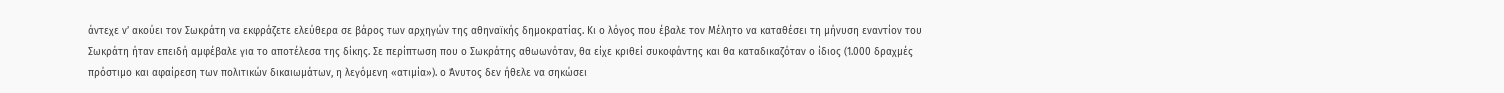άντεχε ν’ ακούει τον Σωκράτη να εκφράζετε ελεύθερα σε βάρος των αρχηγών της αθηναϊκής δημοκρατίας. Κι ο λόγος που έβαλε τον Μέλητο να καταθέσει τη µήνυση εναντίον του Σωκράτη ήταν επειδή αµφέβαλε για το αποτέλεσα της δίκης. Σε περίπτωση που ο Σωκράτης αθωωνόταν, θα είχε κριθεί συκοφάντης και θα καταδικαζόταν ο ίδιος (1.000 δραχµές πρόστιµο και αφαίρεση των πολιτικών δικαιωμάτων, η λεγόµενη «ατιµία»). ο Άνυτος δεν ήθελε να σηκώσει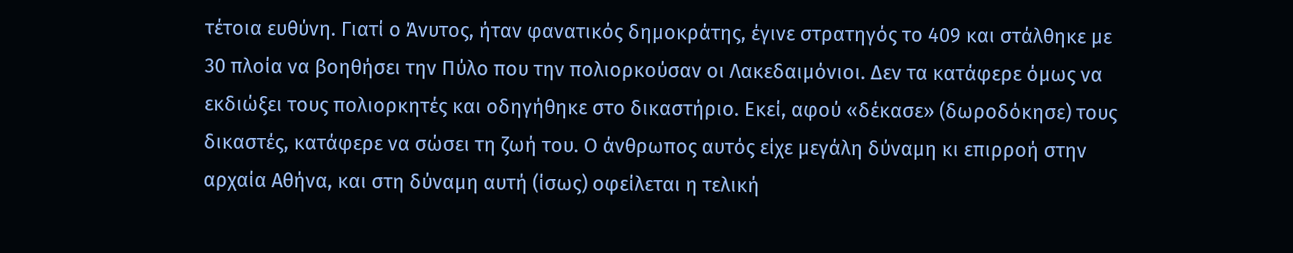τέτοια ευθύνη. Γιατί ο Άνυτος, ήταν φανατικός δηµοκράτης, έγινε στρατηγός το 409 και στάλθηκε µε 30 πλοία να βοηθήσει την Πύλο που την πολιορκούσαν οι Λακεδαιμόνιοι. Δεν τα κατάφερε όµως να εκδιώξει τους πολιορκητές και οδηγήθηκε στο δικαστήριο. Εκεί, αφού «δέκασε» (δωροδόκησε) τους δικαστές, κατάφερε να σώσει τη ζωή του. Ο άνθρωπος αυτός είχε µεγάλη δύναµη κι επιρροή στην αρχαία Αθήνα, και στη δύναµη αυτή (ίσως) οφείλεται η τελική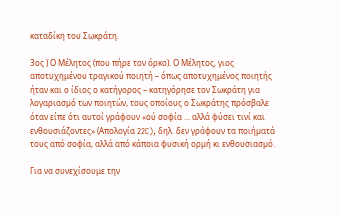καταδίκη του Σωκράτη.

3ος ) Ο Μέλητος (που πήρε τον όρκο). Ο Μέλητος, γιος αποτυχημένου τραγικού ποιητή – όπως αποτυχημένος ποιητής ήταν και ο ίδιος ο κατήγορος – κατηγόρησε τον Σωκράτη για λογαριασµό των ποιητών, τους οποίους ο Σωκράτης πρόσβαλε όταν είπε ότι αυτοί γράφουν «ού σοφία … αλλά φύσει τινί και ενθουσιάζοντες» (Απολογία 22C), δηλ. δεν γράφουν τα ποιήµατά τους από σοφία, αλλά από κάποια φυσική ορµή κι ενθουσιασµό.

Για να συνεχίσουμε την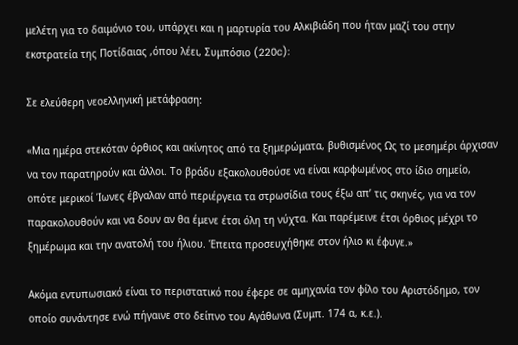μελέτη για το δαιμόνιο του, υπάρχει και η μαρτυρία του Αλκιβιάδη που ήταν μαζί του στην εκστρατεία της Ποτίδαιας ,όπου λέει, Συμπόσιο (220c):

Σε ελεύθερη νεοελληνική μετάφραση:

«Μια ημέρα στεκόταν όρθιος και ακίνητος από τα ξημερώματα, βυθισμένος Ως το μεσημέρι άρχισαν να τον παρατηρούν και άλλοι. Το βράδυ εξακολουθούσε να είναι καρφωμένος στο ίδιο σημείο, οπότε μερικοί Ίωνες έβγαλαν από περιέργεια τα στρωσίδια τους έξω απ’ τις σκηνές, για να τον παρακολουθούν και να δουν αν θα έμενε έτσι όλη τη νύχτα. Και παρέμεινε έτσι όρθιος μέχρι το ξημέρωμα και την ανατολή του ήλιου. Έπειτα προσευχήθηκε στον ήλιο κι έφυγε.»

Ακόμα εντυπωσιακό είναι το περιστατικό που έφερε σε αμηχανία τον φίλο του Αριστόδημο, τον οποίο συνάντησε ενώ πήγαινε στο δείπνο του Αγάθωνα (Συμπ. 174 α, κ.ε.).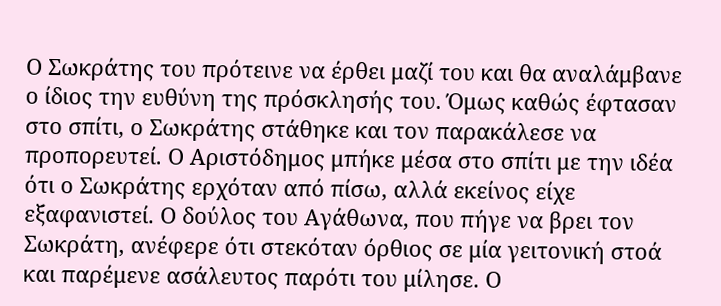Ο Σωκράτης του πρότεινε να έρθει μαζί του και θα αναλάμβανε ο ίδιος την ευθύνη της πρόσκλησής του. Όμως καθώς έφτασαν στο σπίτι, ο Σωκράτης στάθηκε και τον παρακάλεσε να προπορευτεί. Ο Αριστόδημος μπήκε μέσα στο σπίτι με την ιδέα ότι ο Σωκράτης ερχόταν από πίσω, αλλά εκείνος είχε εξαφανιστεί. Ο δούλος του Αγάθωνα, που πήγε να βρει τον Σωκράτη, ανέφερε ότι στεκόταν όρθιος σε μία γειτονική στοά και παρέμενε ασάλευτος παρότι του μίλησε. Ο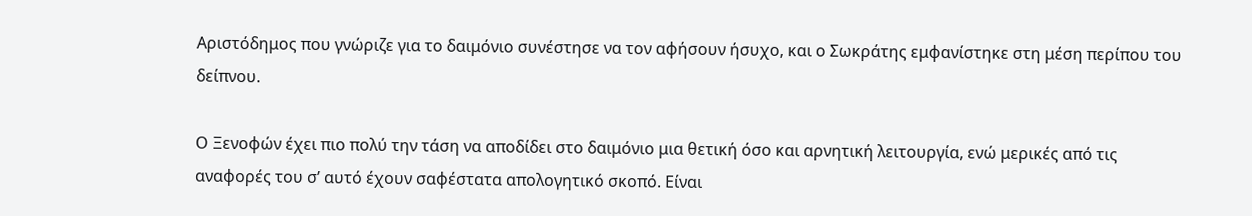Αριστόδημος που γνώριζε για το δαιμόνιο συνέστησε να τον αφήσουν ήσυχο, και ο Σωκράτης εμφανίστηκε στη μέση περίπου του δείπνου.

Ο Ξενοφών έχει πιο πολύ την τάση να αποδίδει στο δαιμόνιο μια θετική όσο και αρνητική λειτουργία, ενώ μερικές από τις αναφορές του σ’ αυτό έχουν σαφέστατα απολογητικό σκοπό. Είναι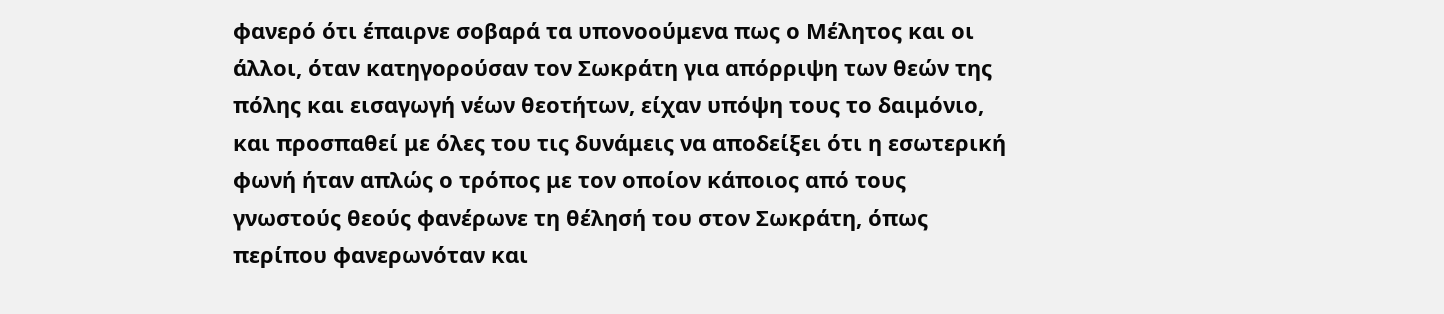φανερό ότι έπαιρνε σοβαρά τα υπονοούμενα πως ο Μέλητος και οι άλλοι, όταν κατηγορούσαν τον Σωκράτη για απόρριψη των θεών της πόλης και εισαγωγή νέων θεοτήτων, είχαν υπόψη τους το δαιμόνιο, και προσπαθεί με όλες του τις δυνάμεις να αποδείξει ότι η εσωτερική φωνή ήταν απλώς ο τρόπος με τον οποίον κάποιος από τους γνωστούς θεούς φανέρωνε τη θέλησή του στον Σωκράτη, όπως περίπου φανερωνόταν και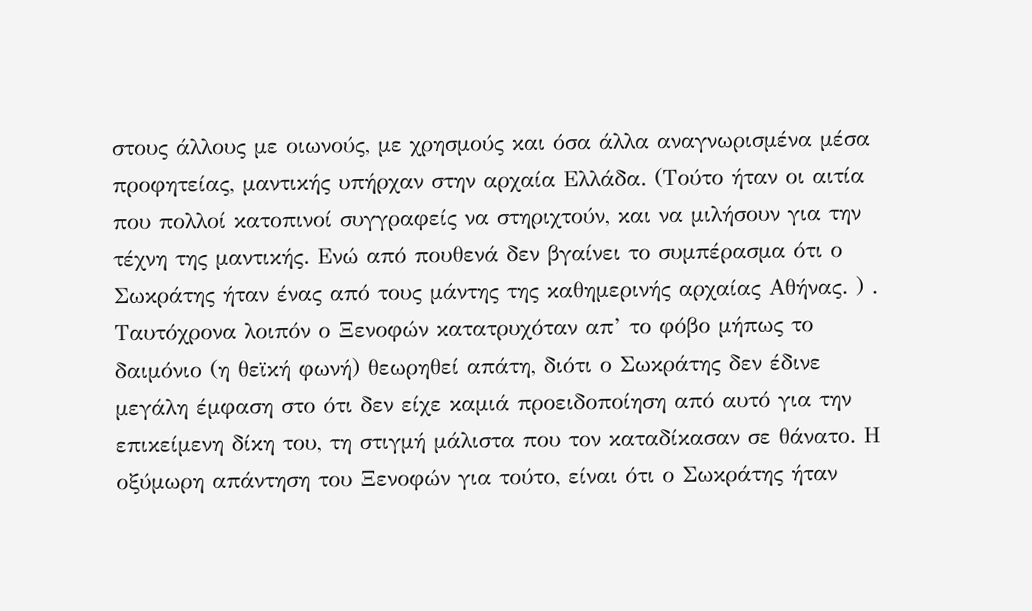στους άλλους με οιωνούς, με χρησμούς και όσα άλλα αναγνωρισμένα μέσα προφητείας, μαντικής υπήρχαν στην αρχαία Ελλάδα. (Τούτο ήταν οι αιτία που πολλοί κατοπινοί συγγραφείς να στηριχτούν, και να μιλήσουν για την τέχνη της μαντικής. Ενώ από πουθενά δεν βγαίνει το συμπέρασμα ότι ο Σωκράτης ήταν ένας από τους μάντης της καθημερινής αρχαίας Αθήνας. ) . Ταυτόχρονα λοιπόν ο Ξενοφών κατατρυχόταν απ’ το φόβο μήπως το δαιμόνιο (η θεϊκή φωνή) θεωρηθεί απάτη, διότι ο Σωκράτης δεν έδινε μεγάλη έμφαση στο ότι δεν είχε καμιά προειδοποίηση από αυτό για την επικείμενη δίκη του, τη στιγμή μάλιστα που τον καταδίκασαν σε θάνατο. Η οξύμωρη απάντηση του Ξενοφών για τούτο, είναι ότι ο Σωκράτης ήταν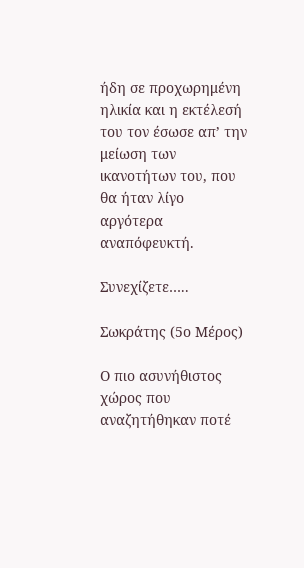ήδη σε προχωρημένη ηλικία και η εκτέλεσή του τον έσωσε απ’ την μείωση των ικανοτήτων του, που θα ήταν λίγο αργότερα αναπόφευκτή.

Συνεχίζετε…..

Σωκράτης (5ο Μέρος)

Ο πιο ασυνήθιστος χώρος που αναζητήθηκαν ποτέ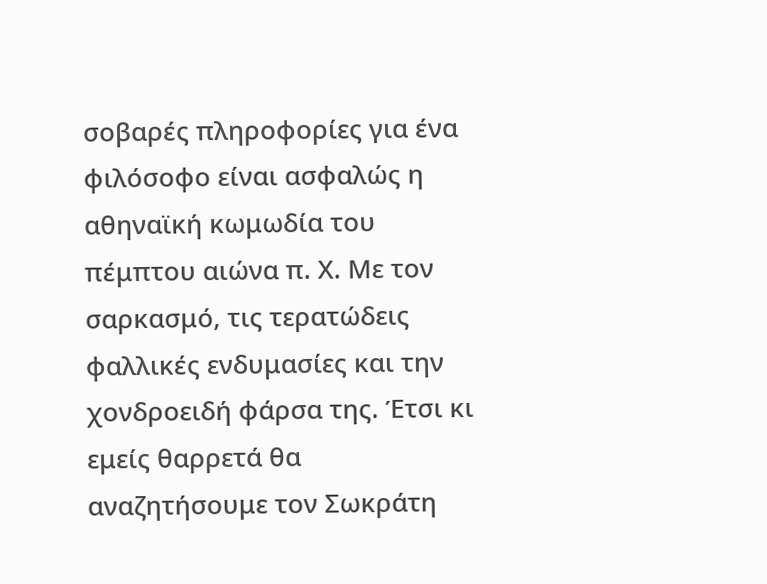σοβαρές πληροφορίες για ένα φιλόσοφο είναι ασφαλώς η αθηναϊκή κωμωδία του πέμπτου αιώνα π. Χ. Με τον σαρκασμό, τις τερατώδεις φαλλικές ενδυμασίες και την χονδροειδή φάρσα της. Έτσι κι εμείς θαρρετά θα αναζητήσουμε τον Σωκράτη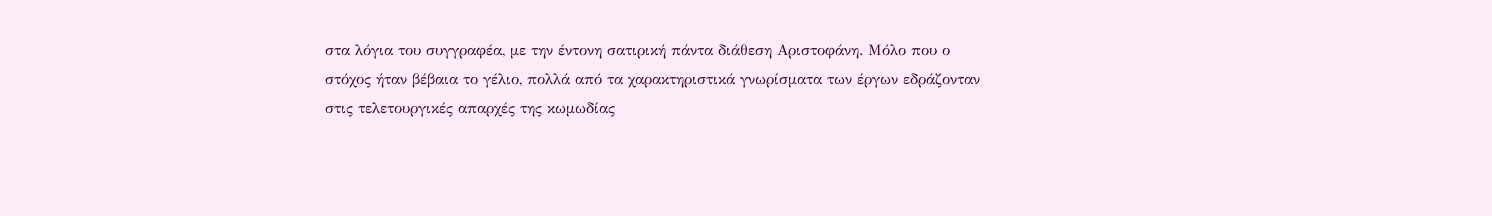στα λόγια του συγγραφέα, με την έντονη σατιρική πάντα διάθεση Αριστοφάνη. Μόλο που ο στόχος ήταν βέβαια το γέλιο, πολλά από τα χαρακτηριστικά γνωρίσματα των έργων εδράζονταν στις τελετουργικές απαρχές της κωμωδίας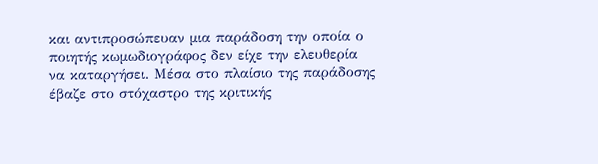και αντιπροσώπευαν μια παράδοση την οποία ο ποιητής κωμωδιογράφος δεν είχε την ελευθερία να καταργήσει. Μέσα στο πλαίσιο της παράδοσης έβαζε στο στόχαστρο της κριτικής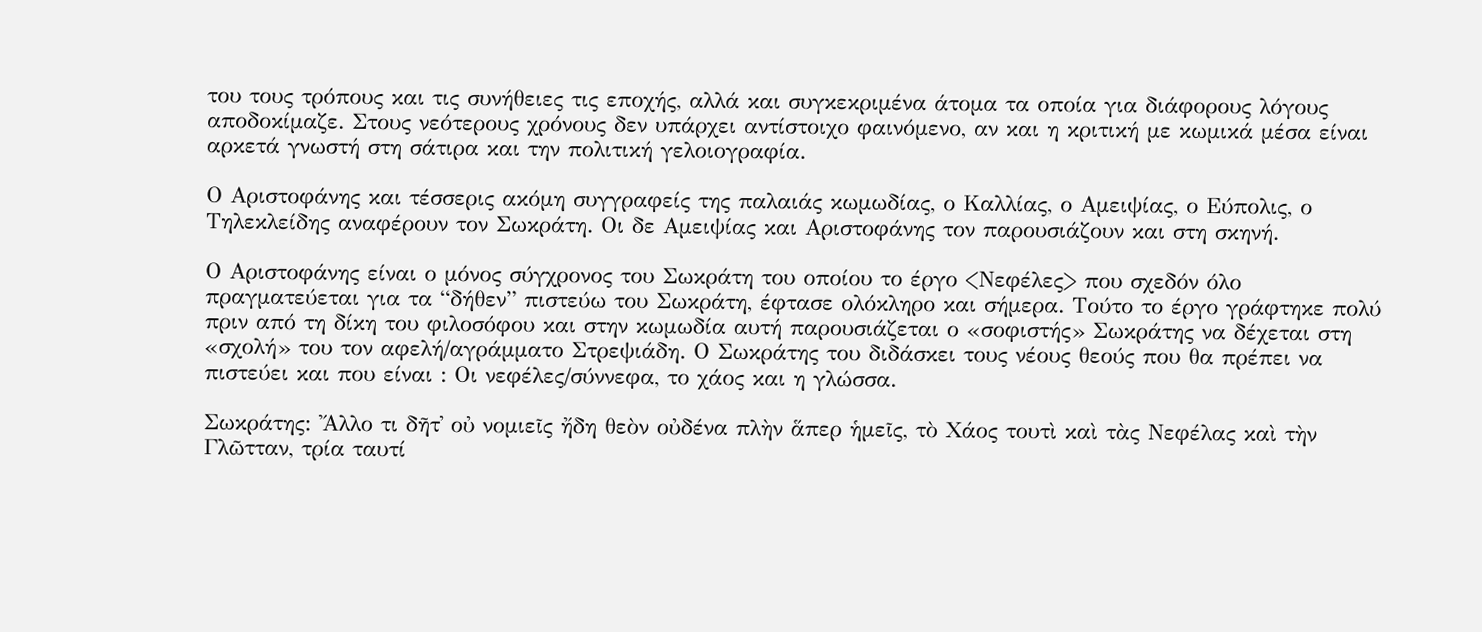του τους τρόπους και τις συνήθειες τις εποχής, αλλά και συγκεκριμένα άτομα τα οποία για διάφορους λόγους αποδοκίμαζε. Στους νεότερους χρόνους δεν υπάρχει αντίστοιχο φαινόμενο, αν και η κριτική με κωμικά μέσα είναι αρκετά γνωστή στη σάτιρα και την πολιτική γελοιογραφία.

Ο Αριστοφάνης και τέσσερις ακόμη συγγραφείς της παλαιάς κωμωδίας, ο Καλλίας, ο Αμειψίας, ο Εύπολις, ο Τηλεκλείδης αναφέρουν τον Σωκράτη. Οι δε Αμειψίας και Αριστοφάνης τον παρουσιάζουν και στη σκηνή.

Ο Αριστοφάνης είναι ο μόνος σύγχρονος του Σωκράτη του οποίου το έργο <Νεφέλες> που σχεδόν όλο πραγματεύεται για τα “δήθεν” πιστεύω του Σωκράτη, έφτασε ολόκληρο και σήμερα. Τούτο το έργο γράφτηκε πολύ πριν από τη δίκη του φιλοσόφου και στην κωμωδία αυτή παρουσιάζεται ο «σοφιστής» Σωκράτης να δέχεται στη «σχολή» του τον αφελή/αγράμματο Στρεψιάδη. Ο Σωκράτης του διδάσκει τους νέους θεούς που θα πρέπει να πιστεύει και που είναι : Οι νεφέλες/σύννεφα, το χάος και η γλώσσα.

Σωκράτης: Ἄλλο τι δῆτ᾿ οὐ νομιεῖς ἤδη θεὸν οὐδένα πλὴν ἅπερ ἡμεῖς, τὸ Χάος τουτὶ καὶ τὰς Νεφέλας καὶ τὴν Γλῶτταν, τρία ταυτί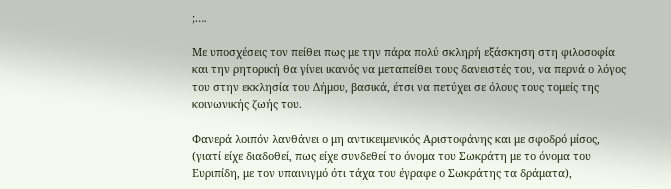;….

Με υποσχέσεις τον πείθει πως με την πάρα πολύ σκληρή εξάσκηση στη φιλοσοφία και την ρητορική θα γίνει ικανός να μεταπείθει τους δανειστές του, να περνά ο λόγος του στην εκκλησία του Δήμου, βασικά, έτσι να πετύχει σε όλους τους τομείς της κοινωνικής ζωής του.

Φανερά λοιπόν λανθάνει ο μη αντικειμενικός Αριστοφάνης και με σφοδρό μίσος, (γιατί είχε διαδοθεί, πως είχε συνδεθεί το όνομα του Σωκράτη με το όνομα του Ευριπίδη, με τον υπαινιγμό ότι τάχα του έγραφε ο Σωκράτης τα δράματα),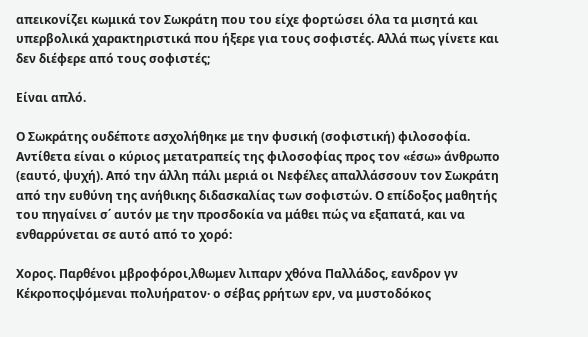απεικονίζει κωμικά τον Σωκράτη που του είχε φορτώσει όλα τα μισητά και υπερβολικά χαρακτηριστικά που ήξερε για τους σοφιστές. Αλλά πως γίνετε και δεν διέφερε από τους σοφιστές;

Είναι απλό.

Ο Σωκράτης ουδέποτε ασχολήθηκε με την φυσική (σοφιστική) φιλοσοφία. Αντίθετα είναι ο κύριος μετατραπείς της φιλοσοφίας προς τον «έσω» άνθρωπο (εαυτό, ψυχή). Από την άλλη πάλι μεριά οι Νεφέλες απαλλάσσουν τον Σωκράτη από την ευθύνη της ανήθικης διδασκαλίας των σοφιστών. Ο επίδοξος μαθητής του πηγαίνει σ΄ αυτόν με την προσδοκία να μάθει πώς να εξαπατά, και να ενθαρρύνεται σε αυτό από το χορό:

Χορος. Παρθένοι μβροφόροι,λθωμεν λιπαρν χθόνα Παλλάδος, εανδρον γν Κέκροποςψόμεναι πολυήρατον· ο σέβας ρρήτων ερν, να μυστοδόκος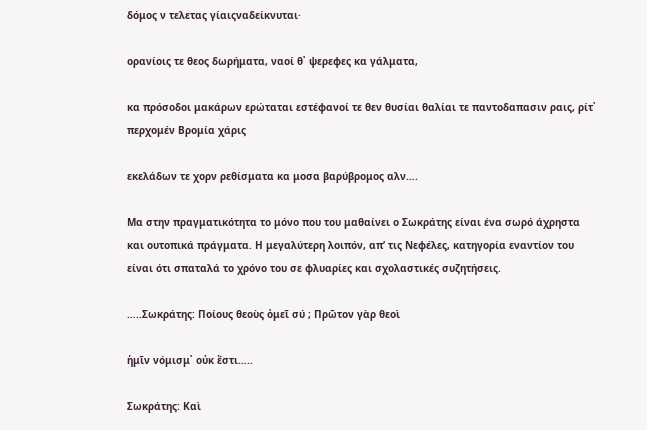δόμος ν τελετας γίαιςναδείκνυται·

ορανίοις τε θεος δωρήματα, ναοί θ᾿ ψερεφες κα γάλματα,

κα πρόσοδοι μακάρων ερώταται εστέφανοί τε θεν θυσίαι θαλίαι τε παντοδαπασιν ραις, ρίτ᾿ περχομέν Βρομία χάρις

εκελάδων τε χορν ρεθίσματα κα μοσα βαρύβρομος αλν….

Μα στην πραγματικότητα το μόνο που του μαθαίνει ο Σωκράτης είναι ένα σωρό άχρηστα και ουτοπικά πράγματα. Η μεγαλύτερη λοιπόν, απ’ τις Νεφέλες, κατηγορία εναντίον του είναι ότι σπαταλά το χρόνο του σε φλυαρίες και σχολαστικές συζητήσεις.

…..Σωκράτης: Ποίους θεοὺς ὀμεῖ σύ ; Πρῶτον γὰρ θεοὶ

ἡμῖν νόμισμ᾿ οὐκ ἔστι…..

Σωκράτης: Καὶ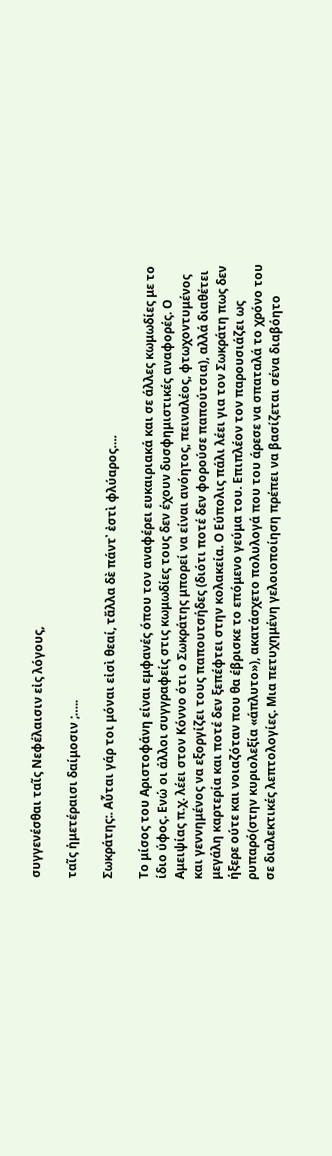συγγενέσθαι ταῖς Νεφέλαισιν εἰς λόγους,

ταῖς ἡμετέραισι δαίμοσιν ;…..

Σωκράτης:. Αὗται γάρ τοι μόναι εἰσὶ θεαί, τἄλλα δὲ πάντ᾿ ἐστὶ φλύαρος….

Το μίσος του Αριστοφάνη είναι εμφανές όπου τον αναφέρει ευκαιριακά και σε άλλες κωμωδίες με το ίδιο ύφος. Ενώ οι άλλοι συγγραφείς στις κωμωδίες τους δεν έχουν δυσφημιστικές αναφορές. Ο Αμειψίας π.χ. λέει στον Κόννο ότι ο Σωκράτης μπορεί να είναι ανόητος, πειναλέος, φτωχοντυμένος και γεννημένος να εξοργίζει τους παπουτσήδες (διότι ποτέ δεν φορούσε παπούτσια), αλλά διαθέτει μεγάλη καρτερία και ποτέ δεν ξεπέφτει στην κολακεία. Ο Εύπολις πάλι λέει για τον Σωκράτη πως δεν ήξερε ούτε και νοιαζόταν που θα έβρισκε το επόμενο γεύμα του. Επιπλέον τον παρουσιάζει ως ρυπαρό(στην κυριολεξία «άπλυτο»), ακατάσχετο πολυλογά που του άρεσε να σπαταλά το χρόνο του σε διαλεκτικές λεπτολογίες. Μια πετυχημένη γελοιοποίηση πρέπει να βασίζεται σένα διαβόητο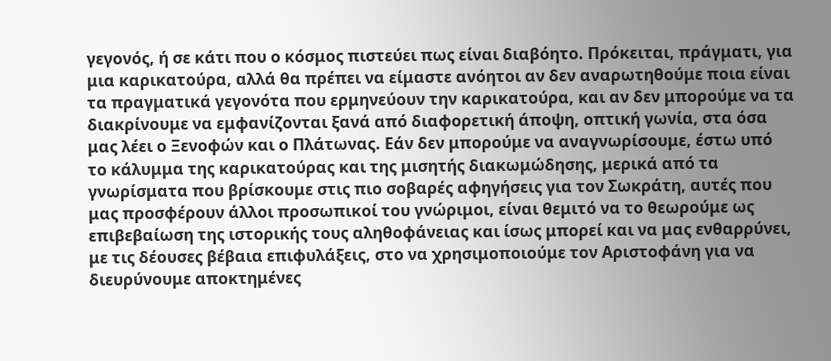γεγονός, ή σε κάτι που ο κόσμος πιστεύει πως είναι διαβόητο. Πρόκειται, πράγματι, για μια καρικατούρα, αλλά θα πρέπει να είμαστε ανόητοι αν δεν αναρωτηθούμε ποια είναι τα πραγματικά γεγονότα που ερμηνεύουν την καρικατούρα, και αν δεν μπορούμε να τα διακρίνουμε να εμφανίζονται ξανά από διαφορετική άποψη, οπτική γωνία, στα όσα μας λέει ο Ξενοφών και ο Πλάτωνας. Εάν δεν μπορούμε να αναγνωρίσουμε, έστω υπό το κάλυμμα της καρικατούρας και της μισητής διακωμώδησης, μερικά από τα γνωρίσματα που βρίσκουμε στις πιο σοβαρές αφηγήσεις για τον Σωκράτη, αυτές που μας προσφέρουν άλλοι προσωπικοί του γνώριμοι, είναι θεμιτό να το θεωρούμε ως επιβεβαίωση της ιστορικής τους αληθοφάνειας και ίσως μπορεί και να μας ενθαρρύνει, με τις δέουσες βέβαια επιφυλάξεις, στο να χρησιμοποιούμε τον Αριστοφάνη για να διευρύνουμε αποκτημένες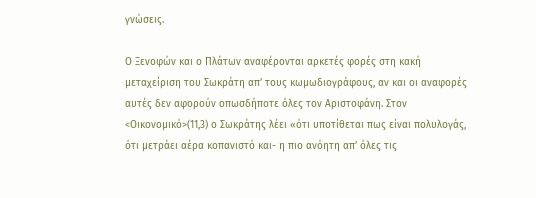γνώσεις.

Ο Ξενοφών και ο Πλάτων αναφέρονται αρκετές φορές στη κακή μεταχείριση του Σωκράτη απ’ τους κωμωδιογράφους, αν και οι αναφορές αυτές δεν αφορούν οπωσδήποτε όλες τον Αριστοφάνη. Στον <Οικονομικό>(11,3) ο Σωκράτης λέει «ότι υποτίθεται πως είναι πολυλογάς, ότι μετράει αέρα κοπανιστό και- η πιο ανόητη απ’ όλες τις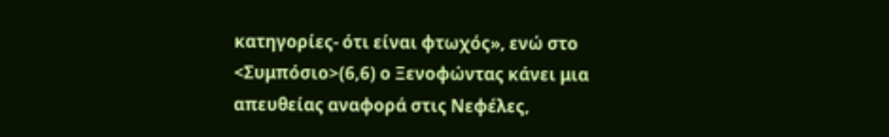κατηγορίες- ότι είναι φτωχός», ενώ στο <Συμπόσιο>(6,6) ο Ξενοφώντας κάνει μια απευθείας αναφορά στις Νεφέλες,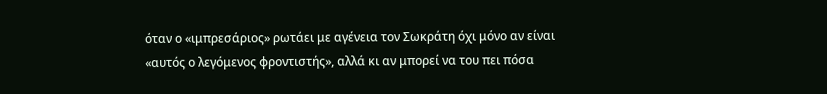όταν ο «ιμπρεσάριος» ρωτάει με αγένεια τον Σωκράτη όχι μόνο αν είναι «αυτός ο λεγόμενος φροντιστής», αλλά κι αν μπορεί να του πει πόσα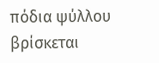πόδια ψύλλου βρίσκεται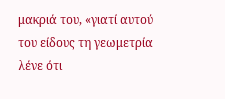μακριά του, «γιατί αυτού του είδους τη γεωμετρία λένε ότι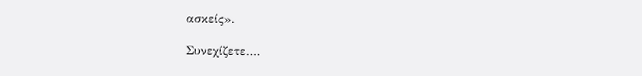ασκείς».

Συνεχίζετε….